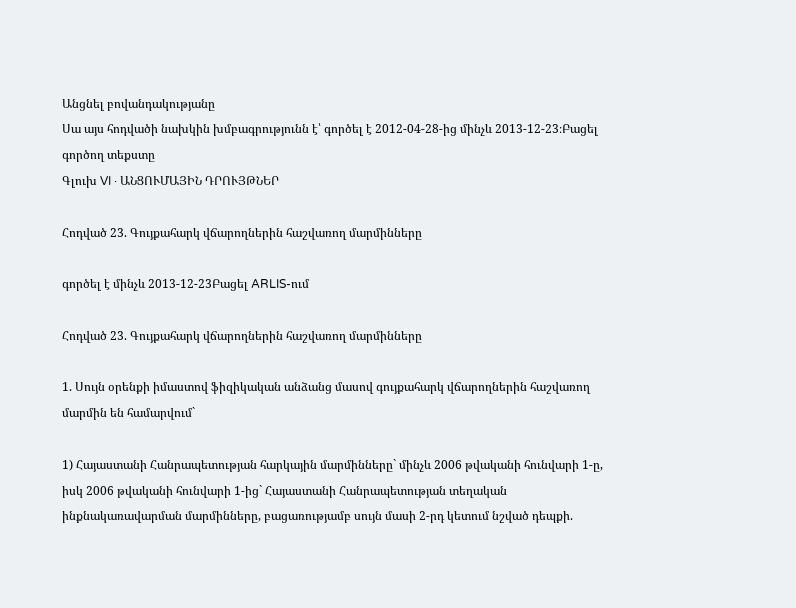Անցնել բովանդակությանը
Սա այս հոդվածի նախկին խմբագրությունն է՝ գործել է 2012-04-28-ից մինչև 2013-12-23։Բացել գործող տեքստը
Գլուխ VI · ԱՆՑՈՒՄԱՅԻՆ ԴՐՈՒՅԹՆԵՐ

Հոդված 23. Գույքահարկ վճարողներին հաշվառող մարմինները

գործել է մինչև 2013-12-23Բացել ARLIS-ում

Հոդված 23. Գույքահարկ վճարողներին հաշվառող մարմինները

1. Սույն օրենքի իմաստով ֆիզիկական անձանց մասով գույքահարկ վճարողներին հաշվառող մարմին են համարվում`

1) Հայաստանի Հանրապետության հարկային մարմինները` մինչև 2006 թվականի հունվարի 1-ը, իսկ 2006 թվականի հունվարի 1-ից` Հայաստանի Հանրապետության տեղական ինքնակառավարման մարմինները, բացառությամբ սույն մասի 2-րդ կետում նշված դեպքի.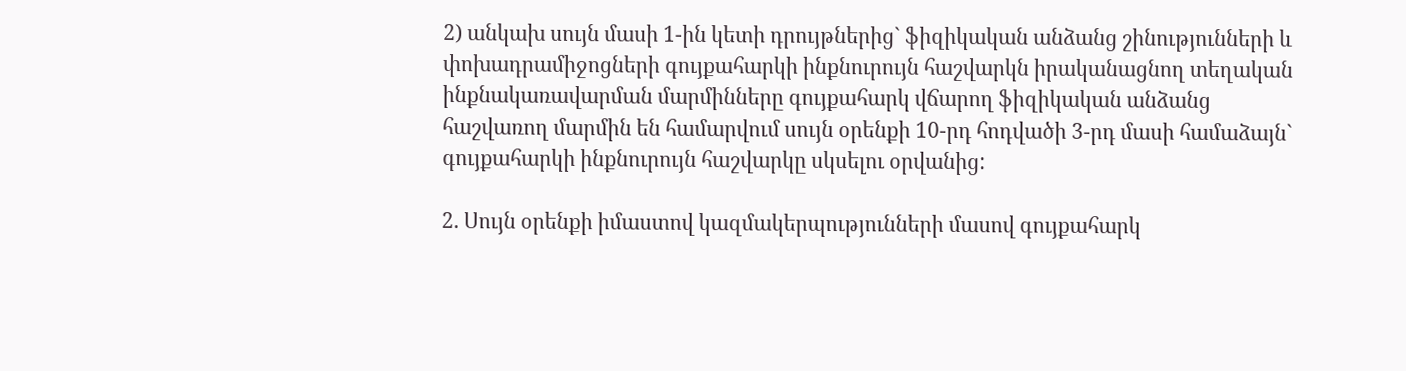2) անկախ սույն մասի 1-ին կետի դրույթներից` ֆիզիկական անձանց շինությունների և փոխադրամիջոցների գույքահարկի ինքնուրույն հաշվարկն իրականացնող տեղական ինքնակառավարման մարմինները գույքահարկ վճարող ֆիզիկական անձանց հաշվառող մարմին են համարվում սույն օրենքի 10-րդ հոդվածի 3-րդ մասի համաձայն` գույքահարկի ինքնուրույն հաշվարկը սկսելու օրվանից:

2. Սույն օրենքի իմաստով կազմակերպությունների մասով գույքահարկ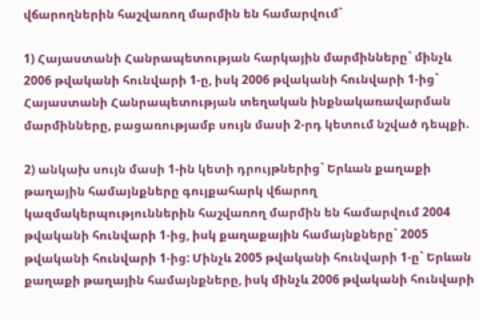վճարողներին հաշվառող մարմին են համարվում`

1) Հայաստանի Հանրապետության հարկային մարմինները` մինչև 2006 թվականի հունվարի 1-ը, իսկ 2006 թվականի հունվարի 1-ից` Հայաստանի Հանրապետության տեղական ինքնակառավարման մարմինները, բացառությամբ սույն մասի 2-րդ կետում նշված դեպքի.

2) անկախ սույն մասի 1-ին կետի դրույթներից` Երևան քաղաքի թաղային համայնքները գույքահարկ վճարող կազմակերպություններին հաշվառող մարմին են համարվում 2004 թվականի հունվարի 1-ից, իսկ քաղաքային համայնքները` 2005 թվականի հունվարի 1-ից: Մինչև 2005 թվականի հունվարի 1-ը` Երևան քաղաքի թաղային համայնքները, իսկ մինչև 2006 թվականի հունվարի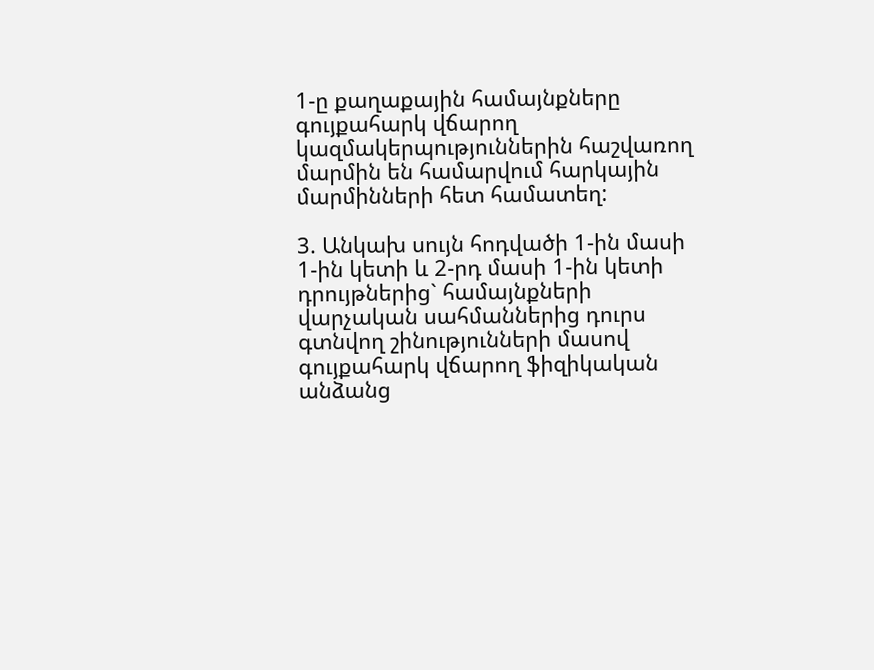1-ը քաղաքային համայնքները գույքահարկ վճարող կազմակերպություններին հաշվառող մարմին են համարվում հարկային մարմինների հետ համատեղ:

3. Անկախ սույն հոդվածի 1-ին մասի 1-ին կետի և 2-րդ մասի 1-ին կետի դրույթներից` համայնքների վարչական սահմաններից դուրս գտնվող շինությունների մասով գույքահարկ վճարող ֆիզիկական անձանց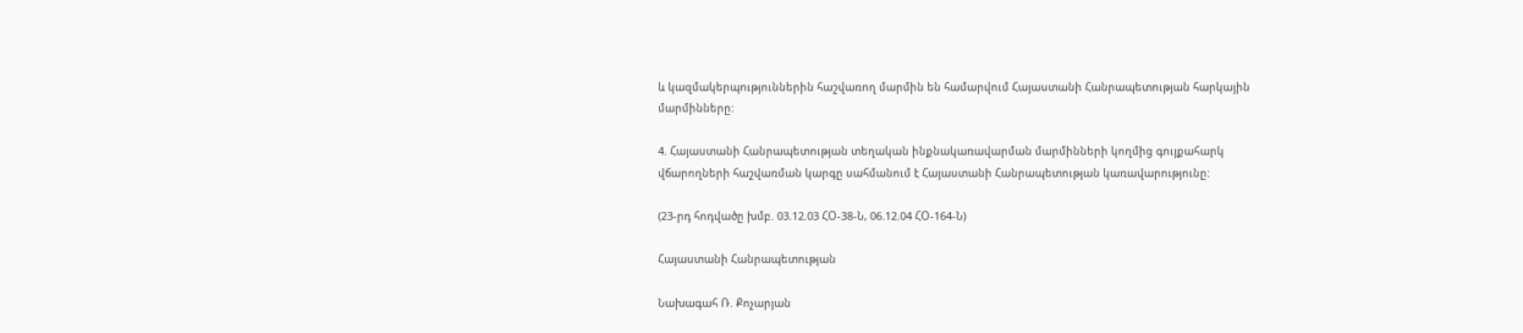և կազմակերպություններին հաշվառող մարմին են համարվում Հայաստանի Հանրապետության հարկային մարմինները:

4. Հայաստանի Հանրապետության տեղական ինքնակառավարման մարմինների կողմից գույքահարկ վճարողների հաշվառման կարգը սահմանում է Հայաստանի Հանրապետության կառավարությունը:

(23-րդ հոդվածը խմբ. 03.12.03 ՀՕ-38-Ն, 06.12.04 ՀՕ-164-Ն)

Հայաստանի Հանրապետության

Նախագահ Ռ. Քոչարյան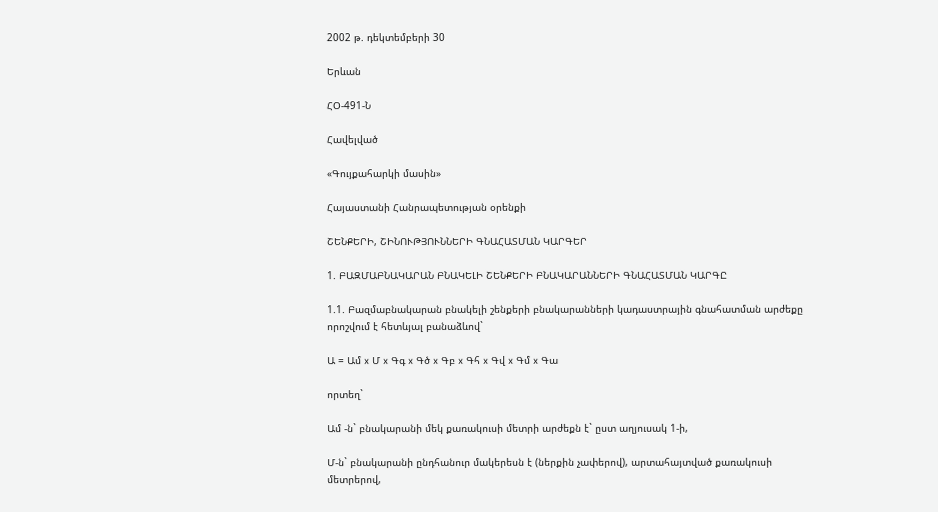2002 թ. դեկտեմբերի 30

Երևան

ՀՕ-491-Ն

Հավելված

«Գույքահարկի մասին»

Հայաստանի Հանրապետության օրենքի

ՇԵՆՔԵՐԻ, ՇԻՆՈՒԹՅՈՒՆՆԵՐԻ ԳՆԱՀԱՏՄԱՆ ԿԱՐԳԵՐ

1. ԲԱԶՄԱԲՆԱԿԱՐԱՆ ԲՆԱԿԵԼԻ ՇԵՆՔԵՐԻ ԲՆԱԿԱՐԱՆՆԵՐԻ ԳՆԱՀԱՏՄԱՆ ԿԱՐԳԸ

1.1. Բազմաբնակարան բնակելի շենքերի բնակարանների կադաստրային գնահատման արժեքը որոշվում է հետևյալ բանաձևով`

Ա = Ամ x Մ x Գգ x Գծ x Գբ x Գհ x Գվ x Գմ x Գա

որտեղ`

Ամ -ն` բնակարանի մեկ քառակուսի մետրի արժեքն է` ըստ աղյուսակ 1-ի,

Մ-ն` բնակարանի ընդհանուր մակերեսն է (ներքին չափերով), արտահայտված քառակուսի մետրերով,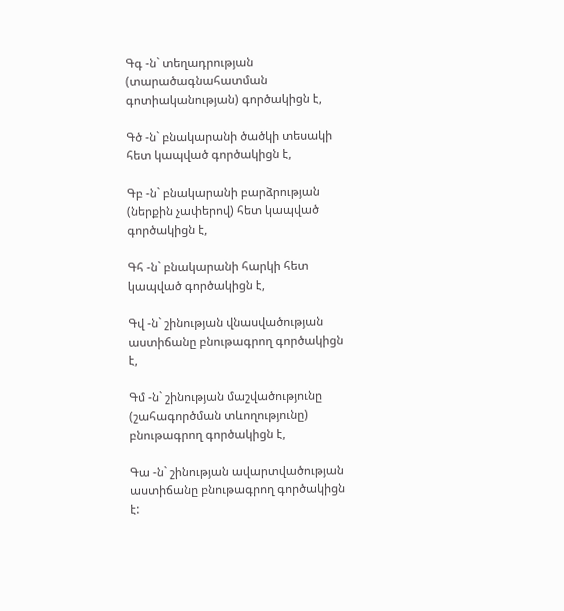Գգ -ն` տեղադրության (տարածագնահատման գոտիականության) գործակիցն է,

Գծ -ն` բնակարանի ծածկի տեսակի հետ կապված գործակիցն է,

Գբ -ն` բնակարանի բարձրության (ներքին չափերով) հետ կապված գործակիցն է,

Գհ -ն` բնակարանի հարկի հետ կապված գործակիցն է,

Գվ -ն` շինության վնասվածության աստիճանը բնութագրող գործակիցն է,

Գմ -ն` շինության մաշվածությունը (շահագործման տևողությունը) բնութագրող գործակիցն է,

Գա -ն` շինության ավարտվածության աստիճանը բնութագրող գործակիցն է: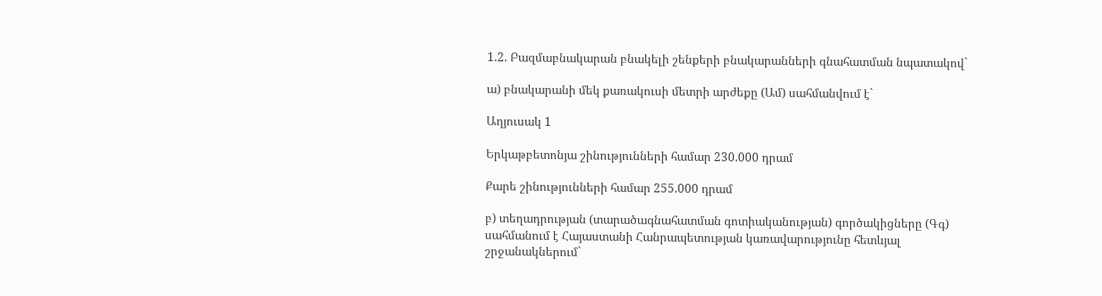1.2. Բազմաբնակարան բնակելի շենքերի բնակարանների գնահատման նպատակով`

ա) բնակարանի մեկ քառակուսի մետրի արժեքը (Ամ) սահմանվում է`

Աղյուսակ 1

Երկաթբետոնյա շինությունների համար 230.000 դրամ

Քարե շինությունների համար 255.000 դրամ

բ) տեղադրության (տարածագնահատման գոտիականության) գործակիցները (Գգ) սահմանում է Հայաստանի Հանրապետության կառավարությունը հետևյալ շրջանակներում`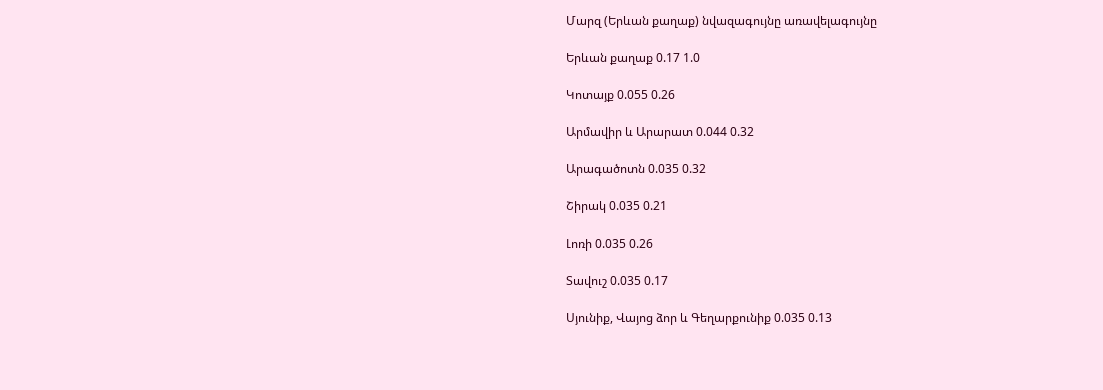Մարզ (Երևան քաղաք) նվազագույնը առավելագույնը

Երևան քաղաք 0.17 1.0

Կոտայք 0.055 0.26

Արմավիր և Արարատ 0.044 0.32

Արագածոտն 0.035 0.32

Շիրակ 0.035 0.21

Լոռի 0.035 0.26

Տավուշ 0.035 0.17

Սյունիք, Վայոց ձոր և Գեղարքունիք 0.035 0.13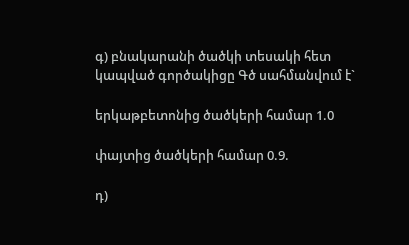գ) բնակարանի ծածկի տեսակի հետ կապված գործակիցը Գծ սահմանվում է`

երկաթբետոնից ծածկերի համար 1.0

փայտից ծածկերի համար 0.9.

դ)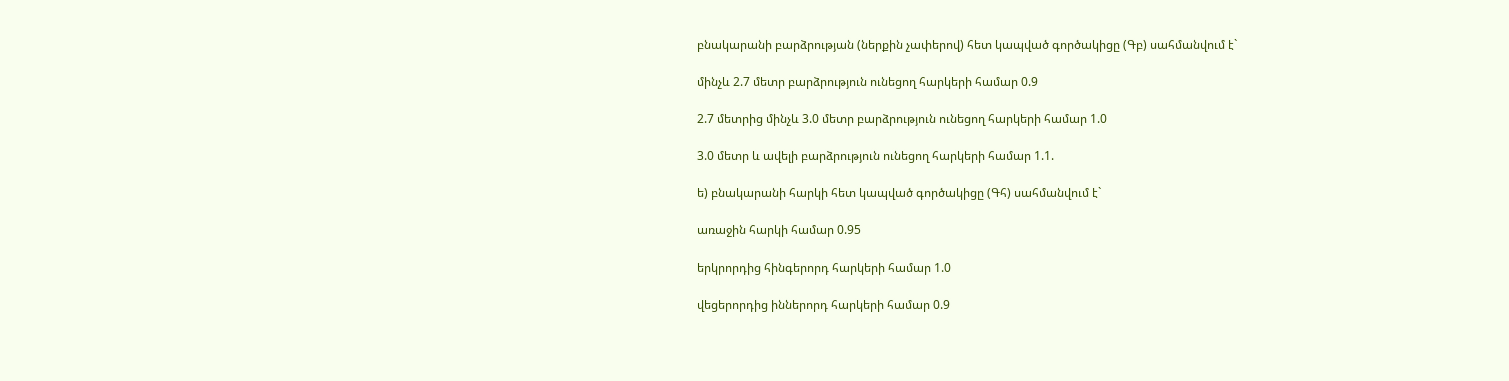բնակարանի բարձրության (ներքին չափերով) հետ կապված գործակիցը (Գբ) սահմանվում է`

մինչև 2.7 մետր բարձրություն ունեցող հարկերի համար 0.9

2.7 մետրից մինչև 3.0 մետր բարձրություն ունեցող հարկերի համար 1.0

3.0 մետր և ավելի բարձրություն ունեցող հարկերի համար 1.1.

ե) բնակարանի հարկի հետ կապված գործակիցը (Գհ) սահմանվում է`

առաջին հարկի համար 0.95

երկրորդից հինգերորդ հարկերի համար 1.0

վեցերորդից իններորդ հարկերի համար 0.9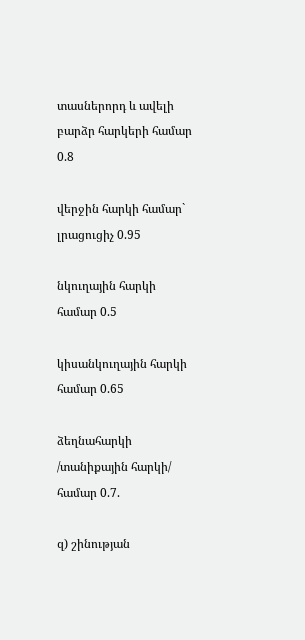տասներորդ և ավելի բարձր հարկերի համար 0.8

վերջին հարկի համար` լրացուցիչ 0.95

նկուղային հարկի համար 0.5

կիսանկուղային հարկի համար 0.65

ձեղնահարկի /տանիքային հարկի/ համար 0.7.

զ) շինության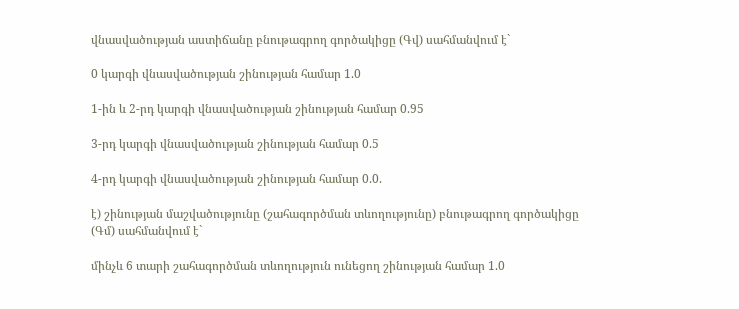վնասվածության աստիճանը բնութագրող գործակիցը (Գվ) սահմանվում է`

0 կարգի վնասվածության շինության համար 1.0

1-ին և 2-րդ կարգի վնասվածության շինության համար 0.95

3-րդ կարգի վնասվածության շինության համար 0.5

4-րդ կարգի վնասվածության շինության համար 0.0.

է) շինության մաշվածությունը (շահագործման տևողությունը) բնութագրող գործակիցը (Գմ) սահմանվում է`

մինչև 6 տարի շահագործման տևողություն ունեցող շինության համար 1.0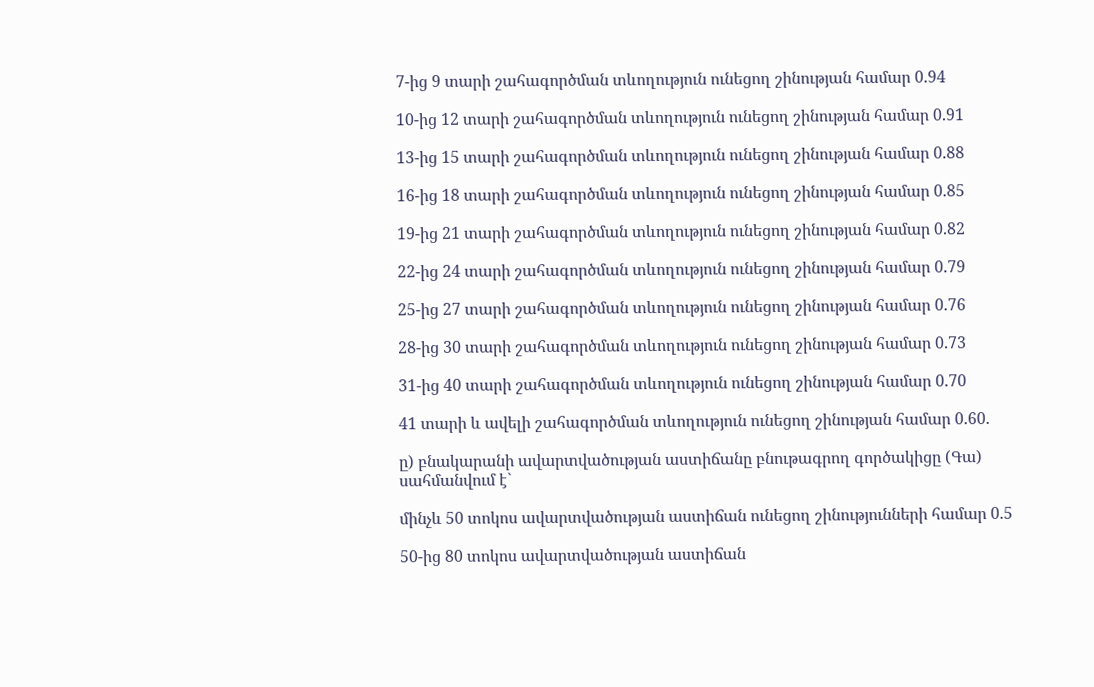7-ից 9 տարի շահագործման տևողություն ունեցող շինության համար 0.94

10-ից 12 տարի շահագործման տևողություն ունեցող շինության համար 0.91

13-ից 15 տարի շահագործման տևողություն ունեցող շինության համար 0.88

16-ից 18 տարի շահագործման տևողություն ունեցող շինության համար 0.85

19-ից 21 տարի շահագործման տևողություն ունեցող շինության համար 0.82

22-ից 24 տարի շահագործման տևողություն ունեցող շինության համար 0.79

25-ից 27 տարի շահագործման տևողություն ունեցող շինության համար 0.76

28-ից 30 տարի շահագործման տևողություն ունեցող շինության համար 0.73

31-ից 40 տարի շահագործման տևողություն ունեցող շինության համար 0.70

41 տարի և ավելի շահագործման տևողություն ունեցող շինության համար 0.60.

ը) բնակարանի ավարտվածության աստիճանը բնութագրող գործակիցը (Գա) սահմանվում է`

մինչև 50 տոկոս ավարտվածության աստիճան ունեցող շինությունների համար 0.5

50-ից 80 տոկոս ավարտվածության աստիճան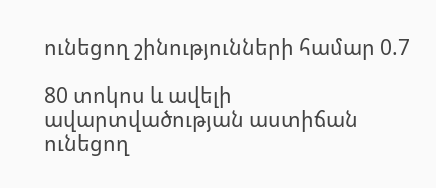ունեցող շինությունների համար 0.7

80 տոկոս և ավելի ավարտվածության աստիճան ունեցող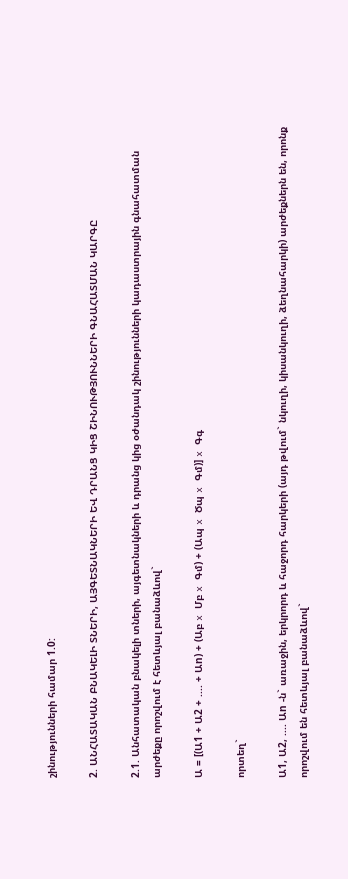շինությունների համար 1.0:

2. ԱՆՀԱՏԱԿԱՆ ԲՆԱԿԵԼԻ ՏՆԵՐԻ, ԱՅԳԵՏՆԱԿՆԵՐԻ ԵՎ ԴՐԱՆՑ ԿԻՑ ՇԻՆՈՒԹՅՈՒՆՆԵՐԻ ԳՆԱՀԱՏՄԱՆ ԿԱՐԳԸ

2.1. Անհատական բնակելի տների, այգետնակների և դրանց կից օժանդակ շինությունների կադաստրային գնահատման արժեքը որոշվում է հետևյալ բանաձևով`

Ա = [(Ա1 + Ա2 + .... + Աn) + (Աբ x Մբ x Գմ) + (Ապ x Ծպ x Գմ)] x Գգ

որտեղ`

Ա1, Ա2, .... Աn -ն` առաջին, երկրորդ և հաջորդ հարկերի (այդ թվում` նկուղի, կիսանկուղի, ձեղնահարկի) արժեքներն են, որոնք որոշվում են հետևյալ բանաձևով`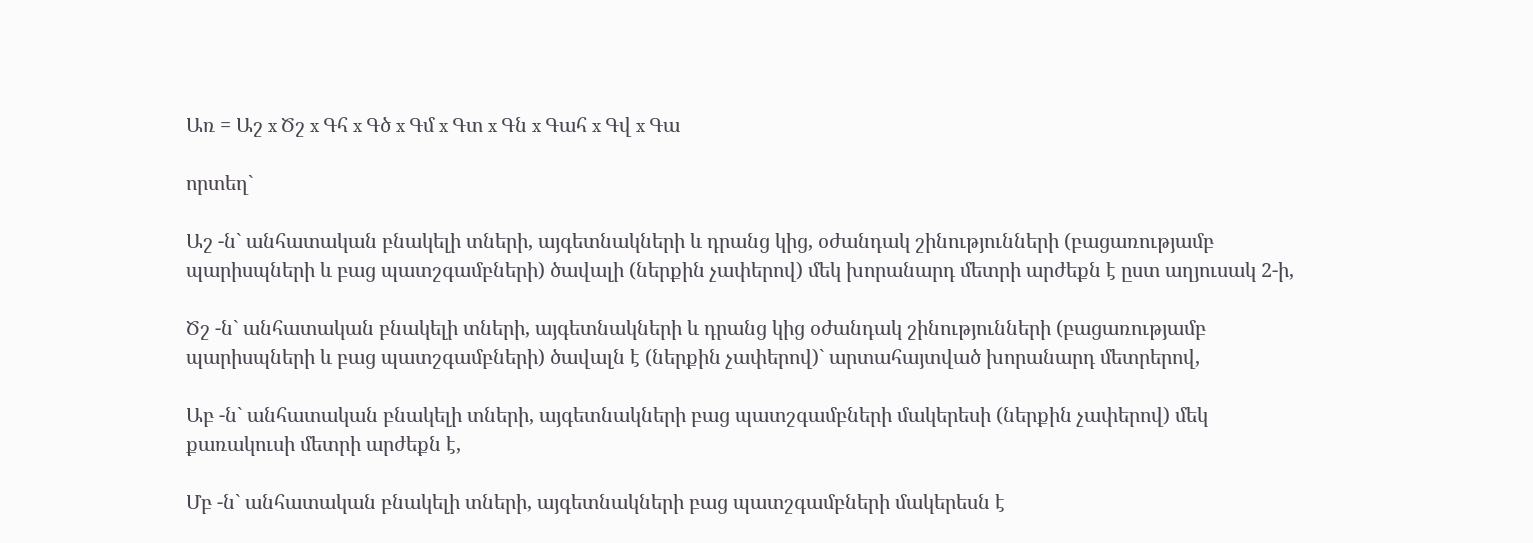Առ = Աշ x Ծշ x Գհ x Գծ x Գմ x Գտ x Գն x Գահ x Գվ x Գա

որտեղ`

Աշ -ն` անհատական բնակելի տների, այգետնակների և դրանց կից, օժանդակ շինությունների (բացառությամբ պարիսպների և բաց պատշգամբների) ծավալի (ներքին չափերով) մեկ խորանարդ մետրի արժեքն է ըստ աղյուսակ 2-ի,

Ծշ -ն` անհատական բնակելի տների, այգետնակների և դրանց կից օժանդակ շինությունների (բացառությամբ պարիսպների և բաց պատշգամբների) ծավալն է (ներքին չափերով)` արտահայտված խորանարդ մետրերով,

Աբ -ն` անհատական բնակելի տների, այգետնակների բաց պատշգամբների մակերեսի (ներքին չափերով) մեկ քառակուսի մետրի արժեքն է,

Մբ -ն` անհատական բնակելի տների, այգետնակների բաց պատշգամբների մակերեսն է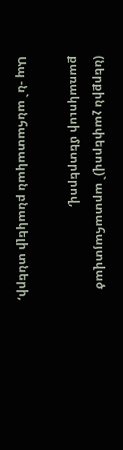(ներքին չափերով)` արտահայտված քառակուսի մետրերով,

Ապ -ն` անհատական բնակելի տների,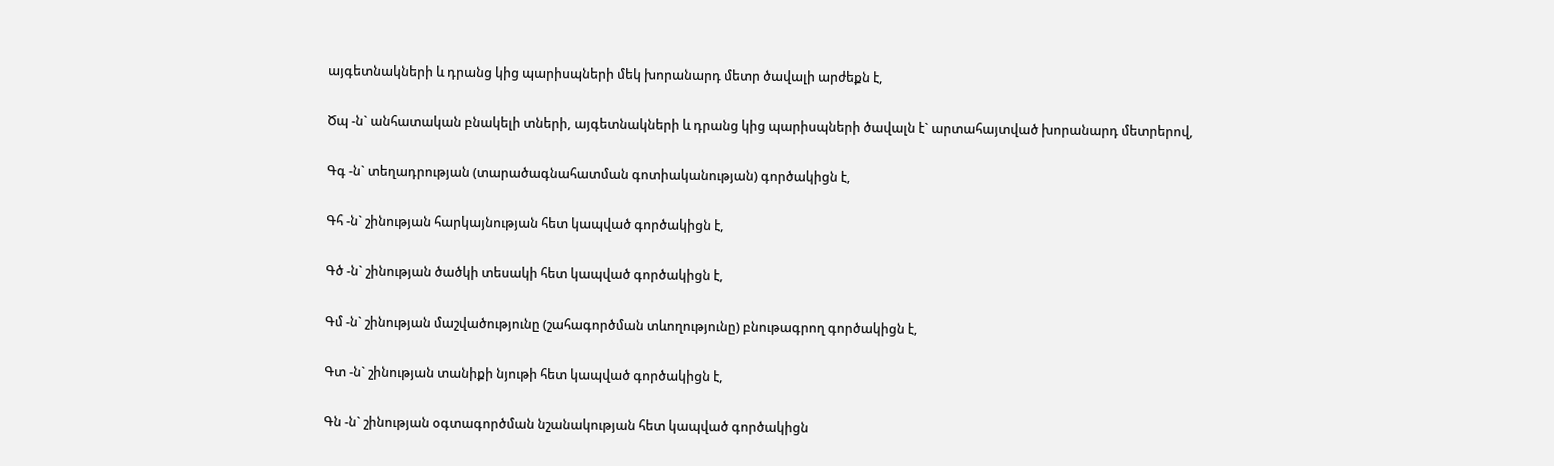այգետնակների և դրանց կից պարիսպների մեկ խորանարդ մետր ծավալի արժեքն է,

Ծպ -ն` անհատական բնակելի տների, այգետնակների և դրանց կից պարիսպների ծավալն է` արտահայտված խորանարդ մետրերով,

Գգ -ն` տեղադրության (տարածագնահատման գոտիականության) գործակիցն է,

Գհ -ն` շինության հարկայնության հետ կապված գործակիցն է,

Գծ -ն` շինության ծածկի տեսակի հետ կապված գործակիցն է,

Գմ -ն` շինության մաշվածությունը (շահագործման տևողությունը) բնութագրող գործակիցն է,

Գտ -ն` շինության տանիքի նյութի հետ կապված գործակիցն է,

Գն -ն` շինության օգտագործման նշանակության հետ կապված գործակիցն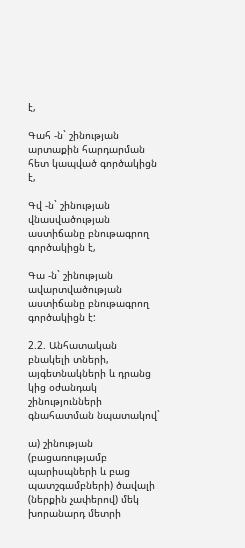է,

Գահ -ն` շինության արտաքին հարդարման հետ կապված գործակիցն է,

Գվ -ն` շինության վնասվածության աստիճանը բնութագրող գործակիցն է,

Գա -ն` շինության ավարտվածության աստիճանը բնութագրող գործակիցն է:

2.2. Անհատական բնակելի տների, այգետնակների և դրանց կից օժանդակ շինությունների գնահատման նպատակով`

ա) շինության (բացառությամբ պարիսպների և բաց պատշգամբների) ծավալի (ներքին չափերով) մեկ խորանարդ մետրի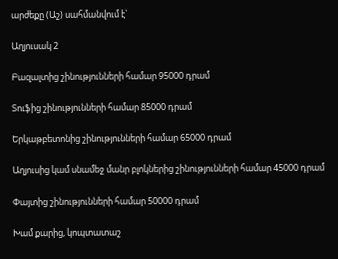արժեքը (Աշ) սահմանվում է`

Աղյուսակ 2

Բազալտից շինությունների համար 95000 դրամ

Տուֆից շինությունների համար 85000 դրամ

Երկաթբետոնից շինությունների համար 65000 դրամ

Աղյուսից կամ սնամեջ մանր բլոկներից շինությունների համար 45000 դրամ

Փայտից շինությունների համար 50000 դրամ

Խամ քարից, կոպտատաշ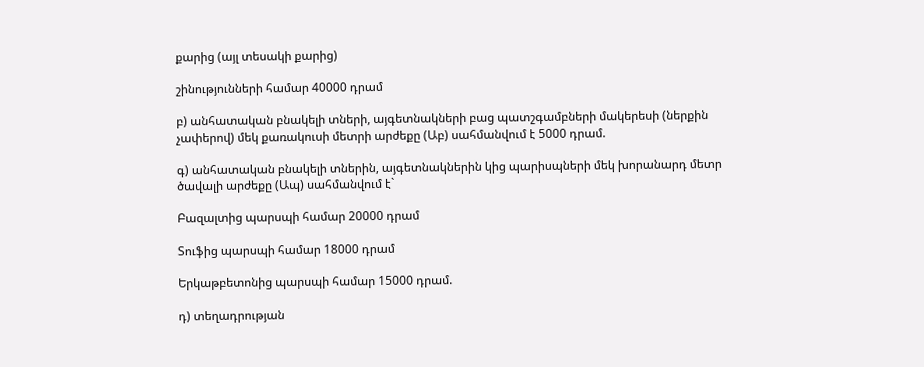քարից (այլ տեսակի քարից)

շինությունների համար 40000 դրամ

բ) անհատական բնակելի տների, այգետնակների բաց պատշգամբների մակերեսի (ներքին չափերով) մեկ քառակուսի մետրի արժեքը (Աբ) սահմանվում է 5000 դրամ.

գ) անհատական բնակելի տներին, այգետնակներին կից պարիսպների մեկ խորանարդ մետր ծավալի արժեքը (Ապ) սահմանվում է`

Բազալտից պարսպի համար 20000 դրամ

Տուֆից պարսպի համար 18000 դրամ

Երկաթբետոնից պարսպի համար 15000 դրամ.

դ) տեղադրության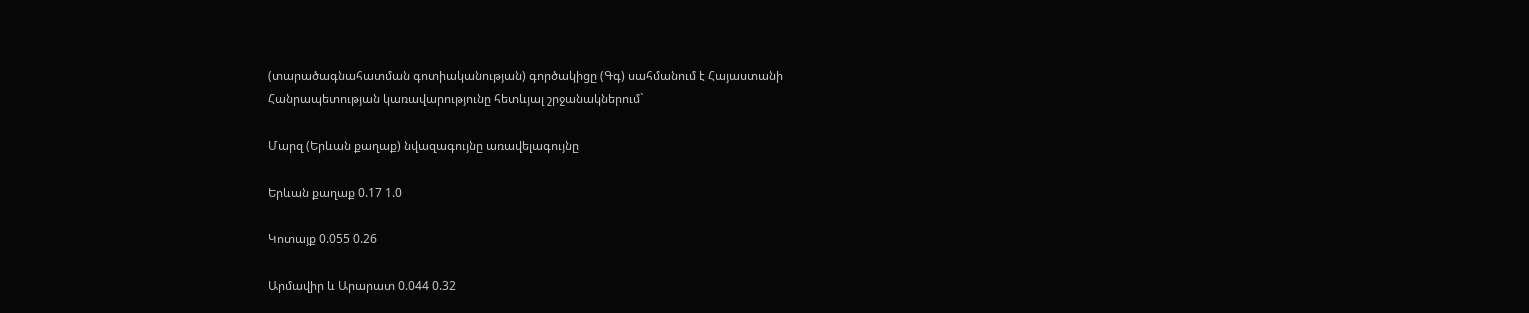(տարածագնահատման գոտիականության) գործակիցը (Գգ) սահմանում է Հայաստանի Հանրապետության կառավարությունը հետևյալ շրջանակներում`

Մարզ (Երևան քաղաք) նվազագույնը առավելագույնը

Երևան քաղաք 0.17 1.0

Կոտայք 0.055 0.26

Արմավիր և Արարատ 0.044 0.32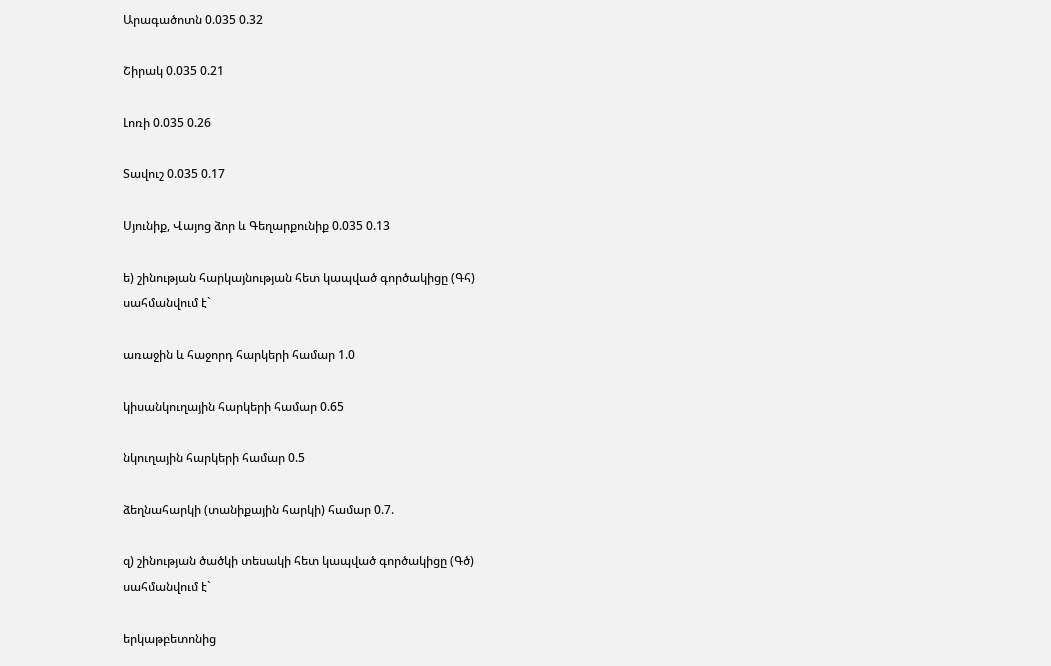Արագածոտն 0.035 0.32

Շիրակ 0.035 0.21

Լոռի 0.035 0.26

Տավուշ 0.035 0.17

Սյունիք, Վայոց ձոր և Գեղարքունիք 0.035 0.13

ե) շինության հարկայնության հետ կապված գործակիցը (Գհ) սահմանվում է`

առաջին և հաջորդ հարկերի համար 1.0

կիսանկուղային հարկերի համար 0.65

նկուղային հարկերի համար 0.5

ձեղնահարկի (տանիքային հարկի) համար 0.7.

զ) շինության ծածկի տեսակի հետ կապված գործակիցը (Գծ) սահմանվում է`

երկաթբետոնից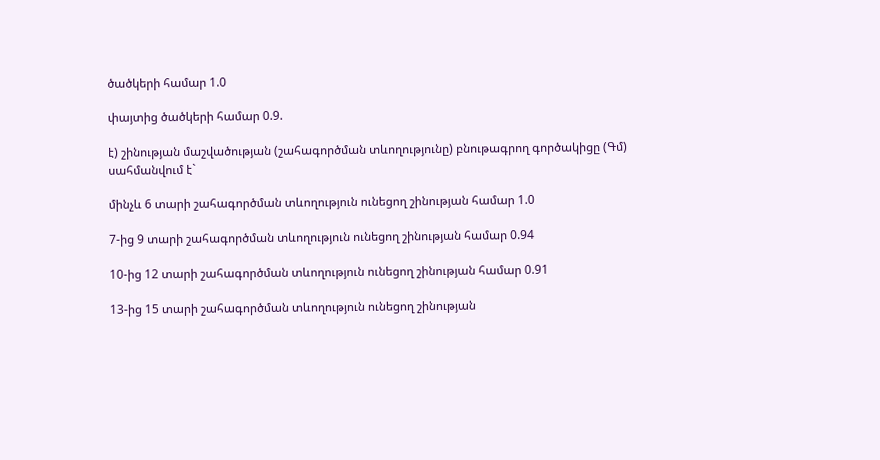ծածկերի համար 1.0

փայտից ծածկերի համար 0.9.

է) շինության մաշվածության (շահագործման տևողությունը) բնութագրող գործակիցը (Գմ) սահմանվում է`

մինչև 6 տարի շահագործման տևողություն ունեցող շինության համար 1.0

7-ից 9 տարի շահագործման տևողություն ունեցող շինության համար 0.94

10-ից 12 տարի շահագործման տևողություն ունեցող շինության համար 0.91

13-ից 15 տարի շահագործման տևողություն ունեցող շինության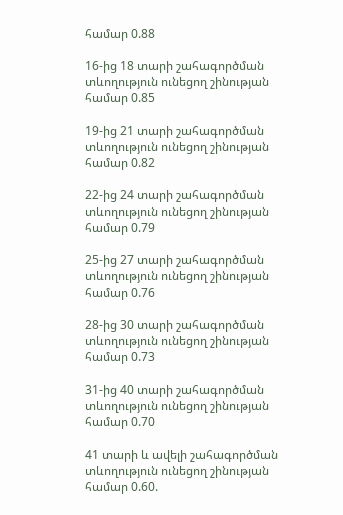համար 0.88

16-ից 18 տարի շահագործման տևողություն ունեցող շինության համար 0.85

19-ից 21 տարի շահագործման տևողություն ունեցող շինության համար 0.82

22-ից 24 տարի շահագործման տևողություն ունեցող շինության համար 0.79

25-ից 27 տարի շահագործման տևողություն ունեցող շինության համար 0.76

28-ից 30 տարի շահագործման տևողություն ունեցող շինության համար 0.73

31-ից 40 տարի շահագործման տևողություն ունեցող շինության համար 0.70

41 տարի և ավելի շահագործման տևողություն ունեցող շինության համար 0.60.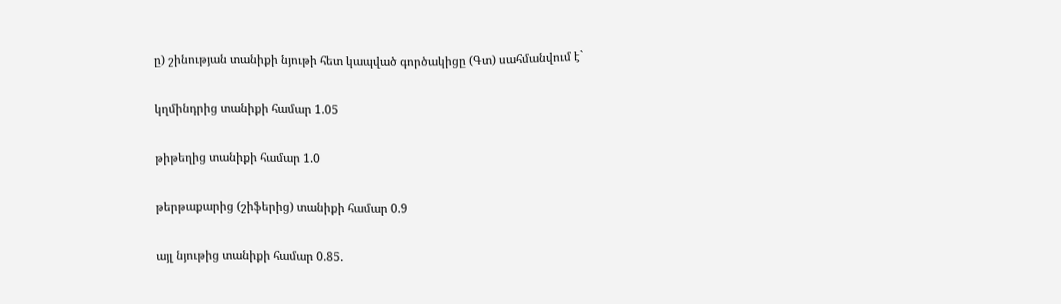ը) շինության տանիքի նյութի հետ կապված գործակիցը (Գտ) սահմանվում է`

կղմինդրից տանիքի համար 1.05

թիթեղից տանիքի համար 1.0

թերթաքարից (շիֆերից) տանիքի համար 0.9

այլ նյութից տանիքի համար 0.85.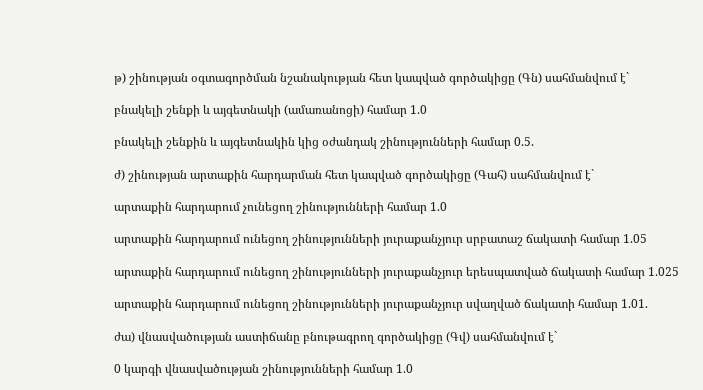թ) շինության օգտագործման նշանակության հետ կապված գործակիցը (Գն) սահմանվում է`

բնակելի շենքի և այգետնակի (ամառանոցի) համար 1.0

բնակելի շենքին և այգետնակին կից օժանդակ շինությունների համար 0.5.

ժ) շինության արտաքին հարդարման հետ կապված գործակիցը (Գահ) սահմանվում է`

արտաքին հարդարում չունեցող շինությունների համար 1.0

արտաքին հարդարում ունեցող շինությունների յուրաքանչյուր սրբատաշ ճակատի համար 1.05

արտաքին հարդարում ունեցող շինությունների յուրաքանչյուր երեսպատված ճակատի համար 1.025

արտաքին հարդարում ունեցող շինությունների յուրաքանչյուր սվաղված ճակատի համար 1.01.

ժա) վնասվածության աստիճանը բնութագրող գործակիցը (Գվ) սահմանվում է`

0 կարգի վնասվածության շինությունների համար 1.0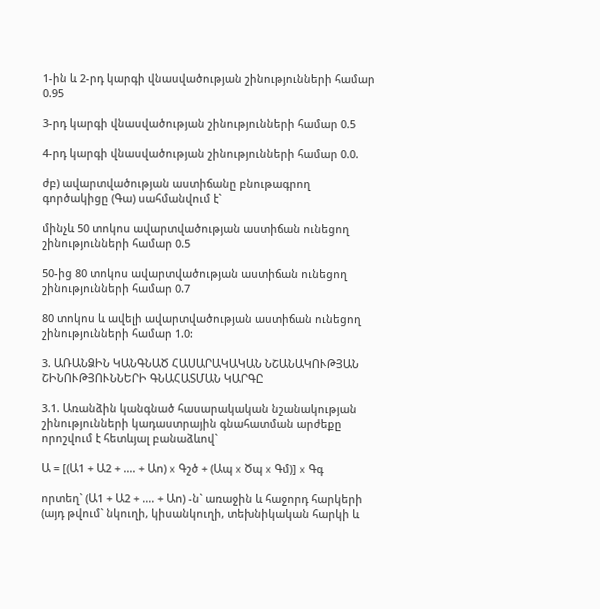1-ին և 2-րդ կարգի վնասվածության շինությունների համար 0.95

3-րդ կարգի վնասվածության շինությունների համար 0.5

4-րդ կարգի վնասվածության շինությունների համար 0.0.

ժբ) ավարտվածության աստիճանը բնութագրող գործակիցը (Գա) սահմանվում է`

մինչև 50 տոկոս ավարտվածության աստիճան ունեցող շինությունների համար 0.5

50-ից 80 տոկոս ավարտվածության աստիճան ունեցող շինությունների համար 0.7

80 տոկոս և ավելի ավարտվածության աստիճան ունեցող շինությունների համար 1.0:

3. ԱՌԱՆՁԻՆ ԿԱՆԳՆԱԾ ՀԱՍԱՐԱԿԱԿԱՆ ՆՇԱՆԱԿՈՒԹՅԱՆ ՇԻՆՈՒԹՅՈՒՆՆԵՐԻ ԳՆԱՀԱՏՄԱՆ ԿԱՐԳԸ

3.1. Առանձին կանգնած հասարակական նշանակության շինությունների կադաստրային գնահատման արժեքը որոշվում է հետևյալ բանաձևով`

Ա = [(Ա1 + Ա2 + .... + Աn) x Գշծ + (Ապ x Ծպ x Գմ)] x Գգ

որտեղ` (Ա1 + Ա2 + .... + Աn) -ն` առաջին և հաջորդ հարկերի (այդ թվում` նկուղի, կիսանկուղի, տեխնիկական հարկի և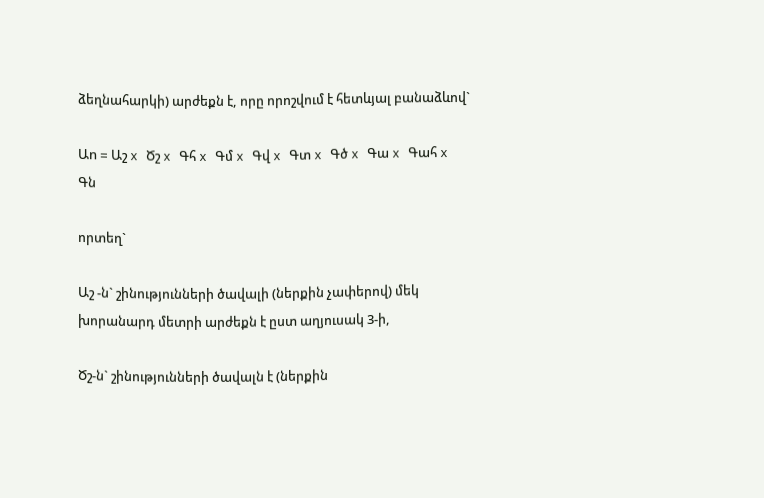ձեղնահարկի) արժեքն է, որը որոշվում է հետևյալ բանաձևով`

Աn = Աշ x Ծշ x Գհ x Գմ x Գվ x Գտ x Գծ x Գա x Գահ x Գն

որտեղ`

Աշ -ն` շինությունների ծավալի (ներքին չափերով) մեկ խորանարդ մետրի արժեքն է ըստ աղյուսակ 3-ի,

Ծշ-ն` շինությունների ծավալն է (ներքին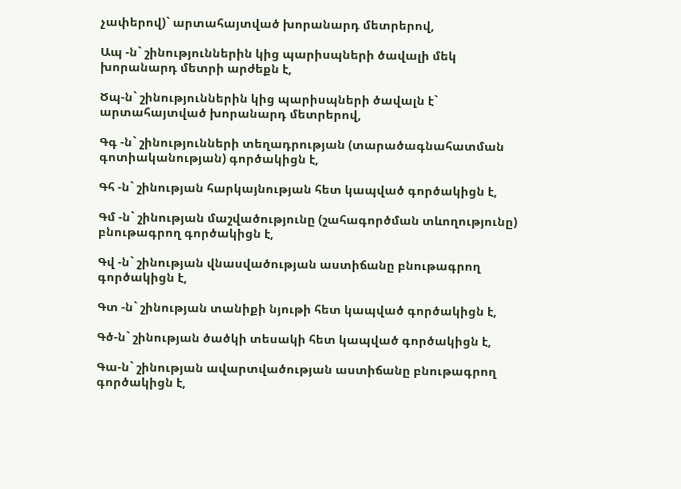չափերով)` արտահայտված խորանարդ մետրերով,

Ապ -ն` շինություններին կից պարիսպների ծավալի մեկ խորանարդ մետրի արժեքն է,

Ծպ-ն` շինություններին կից պարիսպների ծավալն է` արտահայտված խորանարդ մետրերով,

Գգ -ն` շինությունների տեղադրության (տարածագնահատման գոտիականության) գործակիցն է,

Գհ -ն` շինության հարկայնության հետ կապված գործակիցն է,

Գմ -ն` շինության մաշվածությունը (շահագործման տևողությունը) բնութագրող գործակիցն է,

Գվ -ն` շինության վնասվածության աստիճանը բնութագրող գործակիցն է,

Գտ -ն` շինության տանիքի նյութի հետ կապված գործակիցն է,

Գծ-ն` շինության ծածկի տեսակի հետ կապված գործակիցն է,

Գա-ն` շինության ավարտվածության աստիճանը բնութագրող գործակիցն է,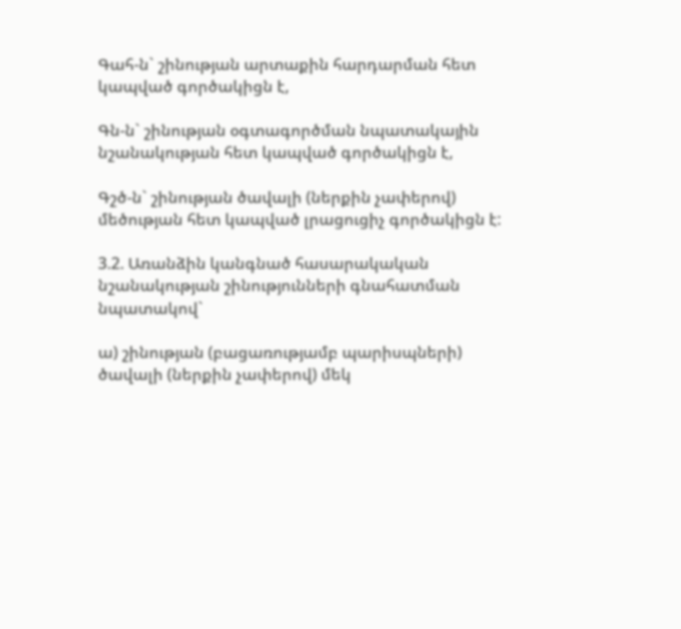Գահ-ն` շինության արտաքին հարդարման հետ կապված գործակիցն է,

Գն-ն` շինության օգտագործման նպատակային նշանակության հետ կապված գործակիցն է,

Գշծ-ն` շինության ծավալի (ներքին չափերով) մեծության հետ կապված լրացուցիչ գործակիցն է:

3.2. Առանձին կանգնած հասարակական նշանակության շինությունների գնահատման նպատակով`

ա) շինության (բացառությամբ պարիսպների) ծավալի (ներքին չափերով) մեկ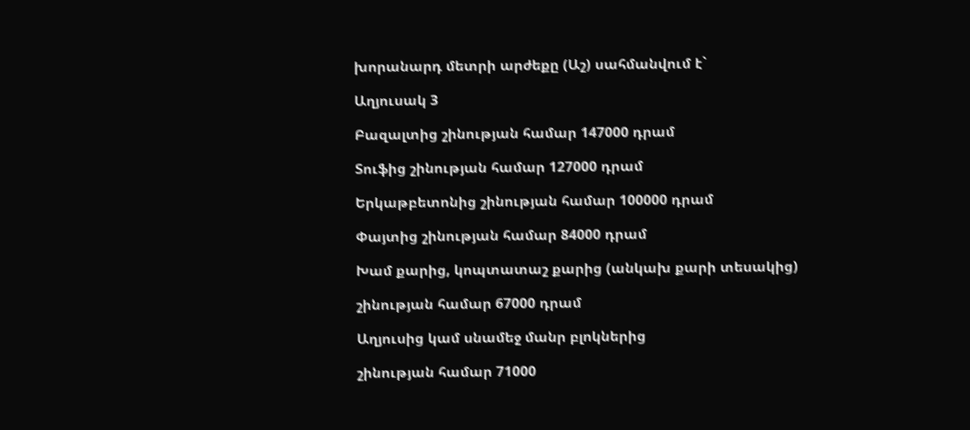խորանարդ մետրի արժեքը (Աշ) սահմանվում է`

Աղյուսակ 3

Բազալտից շինության համար 147000 դրամ

Տուֆից շինության համար 127000 դրամ

Երկաթբետոնից շինության համար 100000 դրամ

Փայտից շինության համար 84000 դրամ

Խամ քարից, կոպտատաշ քարից (անկախ քարի տեսակից)

շինության համար 67000 դրամ

Աղյուսից կամ սնամեջ մանր բլոկներից

շինության համար 71000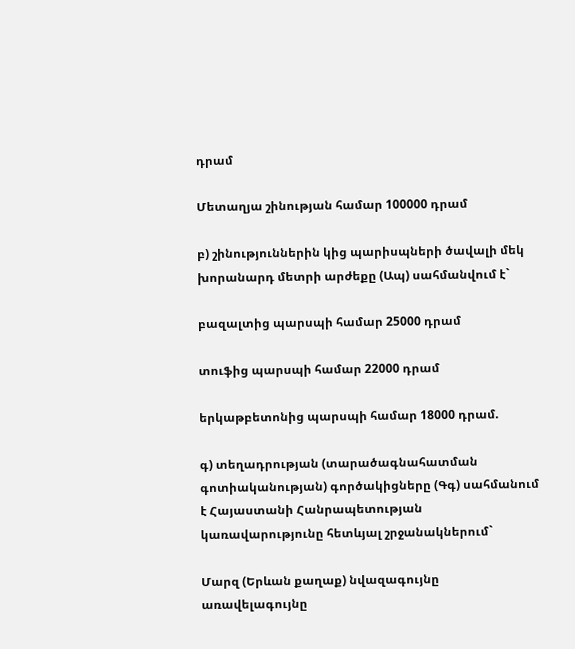դրամ

Մետաղյա շինության համար 100000 դրամ

բ) շինություններին կից պարիսպների ծավալի մեկ խորանարդ մետրի արժեքը (Ապ) սահմանվում է`

բազալտից պարսպի համար 25000 դրամ

տուֆից պարսպի համար 22000 դրամ

երկաթբետոնից պարսպի համար 18000 դրամ.

գ) տեղադրության (տարածագնահատման գոտիականության) գործակիցները (Գգ) սահմանում է Հայաստանի Հանրապետության կառավարությունը հետևյալ շրջանակներում`

Մարզ (Երևան քաղաք) նվազագույնը առավելագույնը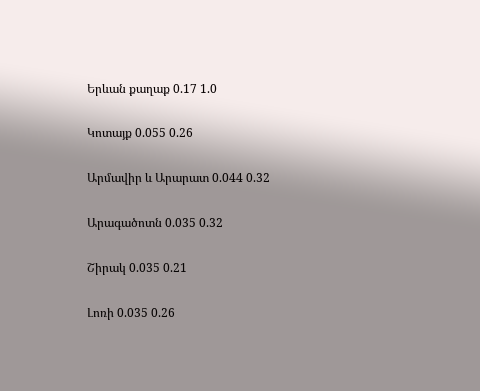Երևան քաղաք 0.17 1.0

Կոտայք 0.055 0.26

Արմավիր և Արարատ 0.044 0.32

Արագածոտն 0.035 0.32

Շիրակ 0.035 0.21

Լոռի 0.035 0.26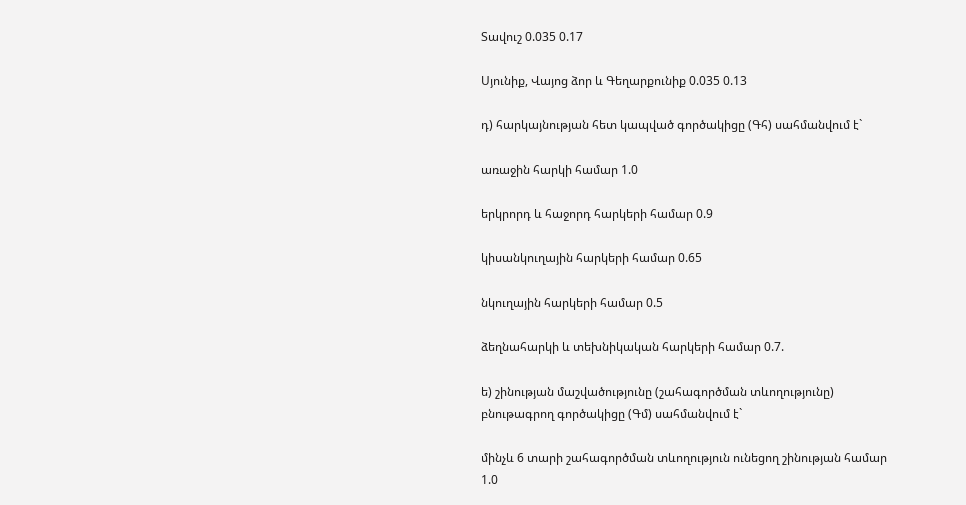Տավուշ 0.035 0.17

Սյունիք, Վայոց ձոր և Գեղարքունիք 0.035 0.13

դ) հարկայնության հետ կապված գործակիցը (Գհ) սահմանվում է`

առաջին հարկի համար 1.0

երկրորդ և հաջորդ հարկերի համար 0.9

կիսանկուղային հարկերի համար 0.65

նկուղային հարկերի համար 0.5

ձեղնահարկի և տեխնիկական հարկերի համար 0.7.

ե) շինության մաշվածությունը (շահագործման տևողությունը) բնութագրող գործակիցը (Գմ) սահմանվում է`

մինչև 6 տարի շահագործման տևողություն ունեցող շինության համար 1.0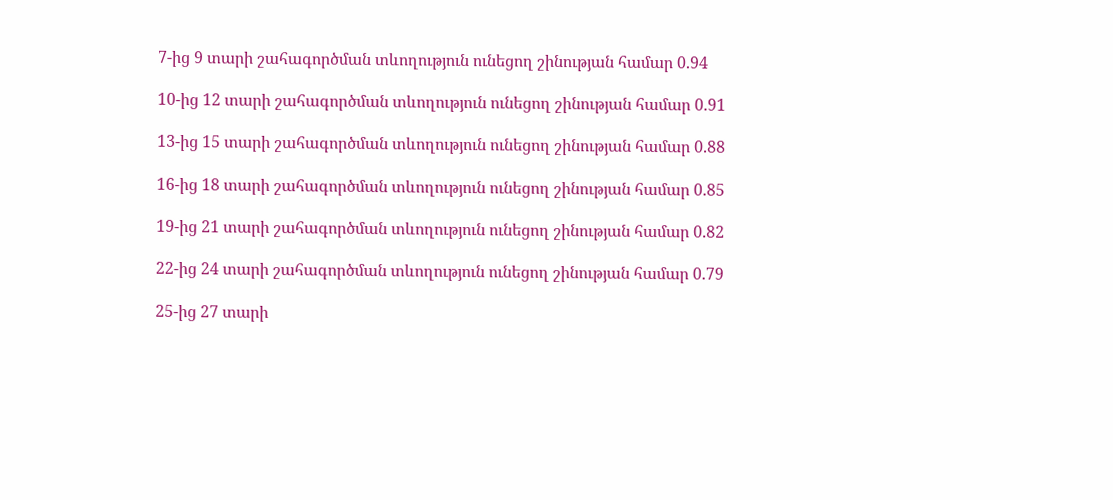7-ից 9 տարի շահագործման տևողություն ունեցող շինության համար 0.94

10-ից 12 տարի շահագործման տևողություն ունեցող շինության համար 0.91

13-ից 15 տարի շահագործման տևողություն ունեցող շինության համար 0.88

16-ից 18 տարի շահագործման տևողություն ունեցող շինության համար 0.85

19-ից 21 տարի շահագործման տևողություն ունեցող շինության համար 0.82

22-ից 24 տարի շահագործման տևողություն ունեցող շինության համար 0.79

25-ից 27 տարի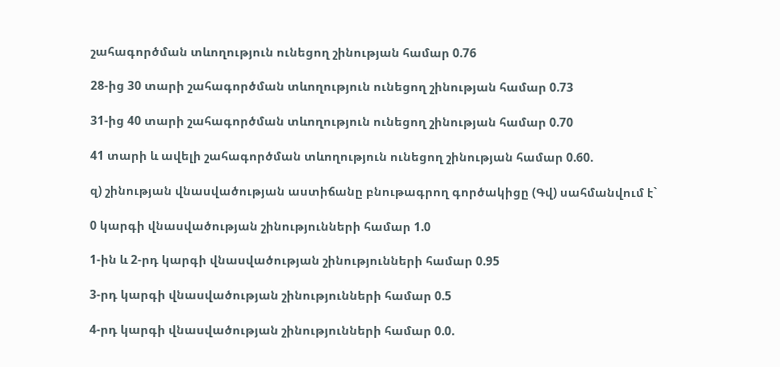շահագործման տևողություն ունեցող շինության համար 0.76

28-ից 30 տարի շահագործման տևողություն ունեցող շինության համար 0.73

31-ից 40 տարի շահագործման տևողություն ունեցող շինության համար 0.70

41 տարի և ավելի շահագործման տևողություն ունեցող շինության համար 0.60.

զ) շինության վնասվածության աստիճանը բնութագրող գործակիցը (Գվ) սահմանվում է`

0 կարգի վնասվածության շինությունների համար 1.0

1-ին և 2-րդ կարգի վնասվածության շինությունների համար 0.95

3-րդ կարգի վնասվածության շինությունների համար 0.5

4-րդ կարգի վնասվածության շինությունների համար 0.0.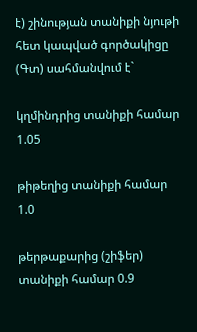է) շինության տանիքի նյութի հետ կապված գործակիցը (Գտ) սահմանվում է`

կղմինդրից տանիքի համար 1.05

թիթեղից տանիքի համար 1.0

թերթաքարից (շիֆեր) տանիքի համար 0.9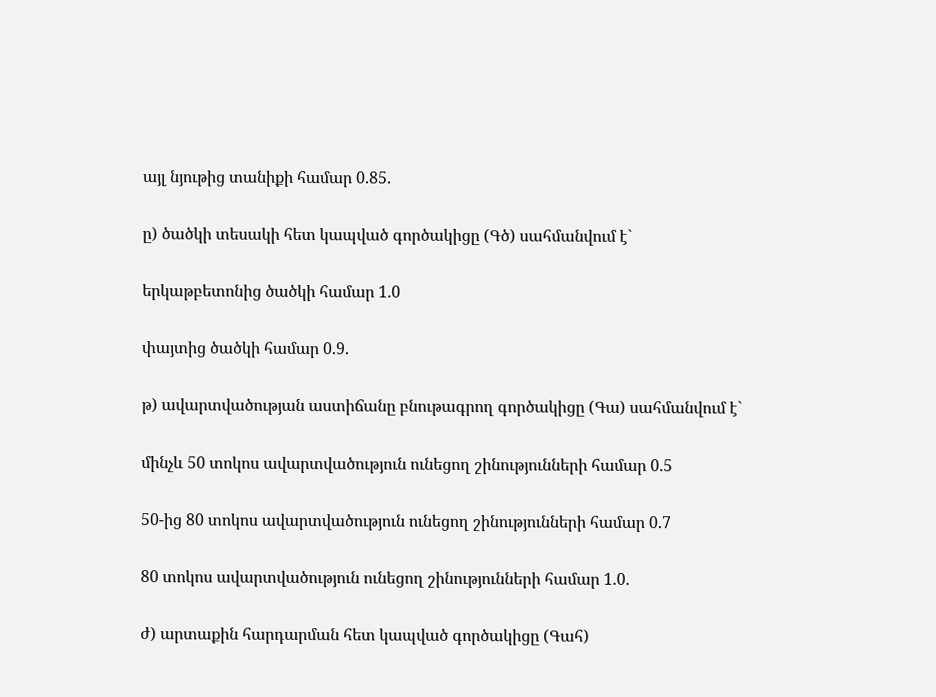այլ նյութից տանիքի համար 0.85.

ը) ծածկի տեսակի հետ կապված գործակիցը (Գծ) սահմանվում է`

երկաթբետոնից ծածկի համար 1.0

փայտից ծածկի համար 0.9.

թ) ավարտվածության աստիճանը բնութագրող գործակիցը (Գա) սահմանվում է`

մինչև 50 տոկոս ավարտվածություն ունեցող շինությունների համար 0.5

50-ից 80 տոկոս ավարտվածություն ունեցող շինությունների համար 0.7

80 տոկոս ավարտվածություն ունեցող շինությունների համար 1.0.

ժ) արտաքին հարդարման հետ կապված գործակիցը (Գահ)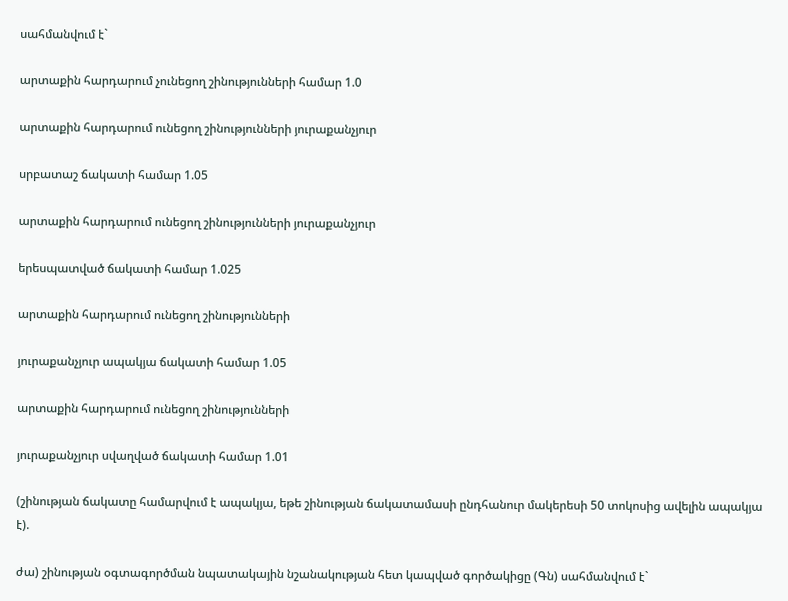սահմանվում է`

արտաքին հարդարում չունեցող շինությունների համար 1.0

արտաքին հարդարում ունեցող շինությունների յուրաքանչյուր

սրբատաշ ճակատի համար 1.05

արտաքին հարդարում ունեցող շինությունների յուրաքանչյուր

երեսպատված ճակատի համար 1.025

արտաքին հարդարում ունեցող շինությունների

յուրաքանչյուր ապակյա ճակատի համար 1.05

արտաքին հարդարում ունեցող շինությունների

յուրաքանչյուր սվաղված ճակատի համար 1.01

(շինության ճակատը համարվում է ապակյա, եթե շինության ճակատամասի ընդհանուր մակերեսի 50 տոկոսից ավելին ապակյա է).

ժա) շինության օգտագործման նպատակային նշանակության հետ կապված գործակիցը (Գն) սահմանվում է`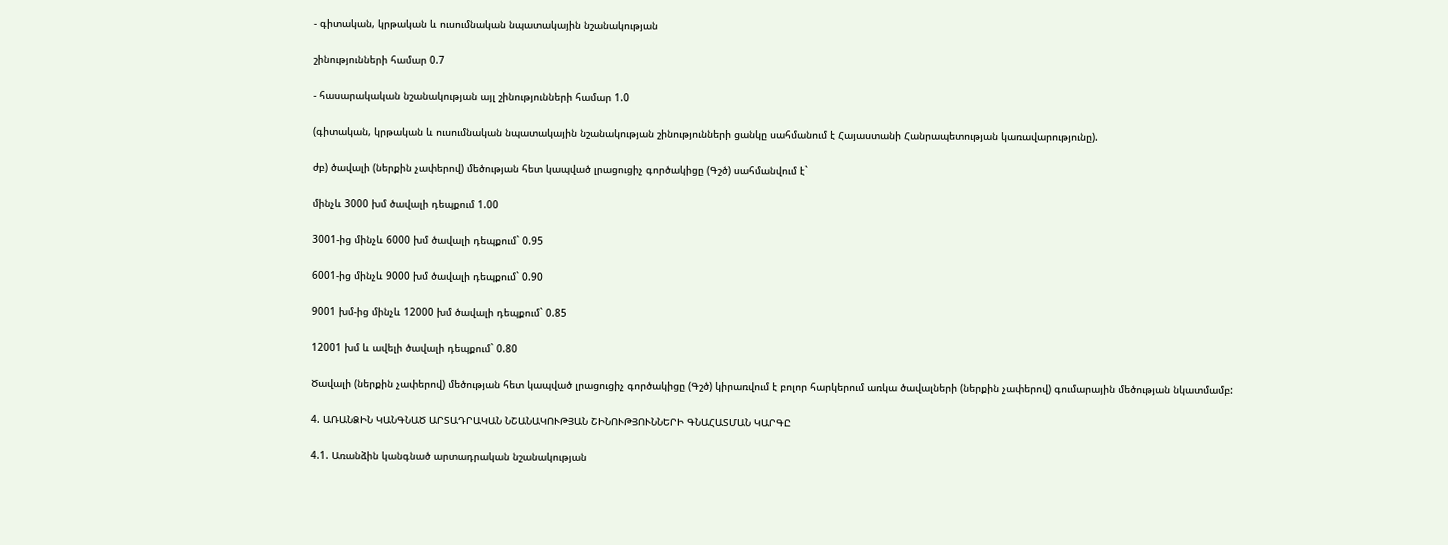- գիտական, կրթական և ուսումնական նպատակային նշանակության

շինությունների համար 0.7

- հասարակական նշանակության այլ շինությունների համար 1.0

(գիտական, կրթական և ուսումնական նպատակային նշանակության շինությունների ցանկը սահմանում է Հայաստանի Հանրապետության կառավարությունը).

ժբ) ծավալի (ներքին չափերով) մեծության հետ կապված լրացուցիչ գործակիցը (Գշծ) սահմանվում է`

մինչև 3000 խմ ծավալի դեպքում 1.00

3001-ից մինչև 6000 խմ ծավալի դեպքում` 0.95

6001-ից մինչև 9000 խմ ծավալի դեպքում` 0.90

9001 խմ-ից մինչև 12000 խմ ծավալի դեպքում` 0.85

12001 խմ և ավելի ծավալի դեպքում` 0.80

Ծավալի (ներքին չափերով) մեծության հետ կապված լրացուցիչ գործակիցը (Գշծ) կիրառվում է բոլոր հարկերում առկա ծավալների (ներքին չափերով) գումարային մեծության նկատմամբ:

4. ԱՌԱՆՁԻՆ ԿԱՆԳՆԱԾ ԱՐՏԱԴՐԱԿԱՆ ՆՇԱՆԱԿՈՒԹՅԱՆ ՇԻՆՈՒԹՅՈՒՆՆԵՐԻ ԳՆԱՀԱՏՄԱՆ ԿԱՐԳԸ

4.1. Առանձին կանգնած արտադրական նշանակության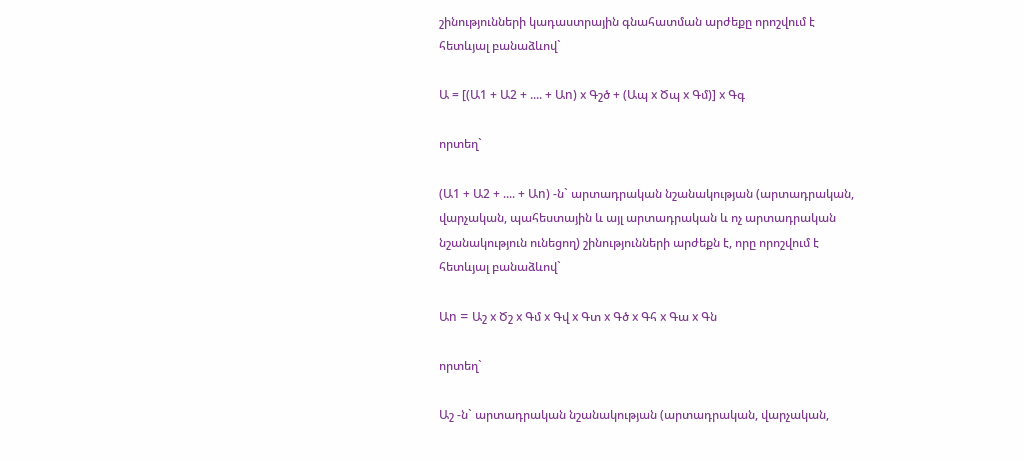շինությունների կադաստրային գնահատման արժեքը որոշվում է հետևյալ բանաձևով`

Ա = [(Ա1 + Ա2 + .... + Աn) x Գշծ + (Ապ x Ծպ x Գմ)] x Գգ

որտեղ`

(Ա1 + Ա2 + .... + Աn) -ն` արտադրական նշանակության (արտադրական, վարչական, պահեստային և այլ արտադրական և ոչ արտադրական նշանակություն ունեցող) շինությունների արժեքն է, որը որոշվում է հետևյալ բանաձևով`

Աn = Աշ x Ծշ x Գմ x Գվ x Գտ x Գծ x Գհ x Գա x Գն

որտեղ`

Աշ -ն` արտադրական նշանակության (արտադրական, վարչական,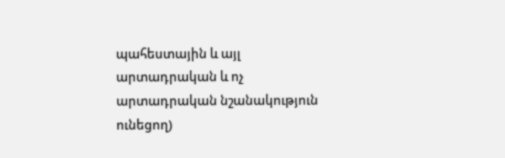պահեստային և այլ արտադրական և ոչ արտադրական նշանակություն ունեցող)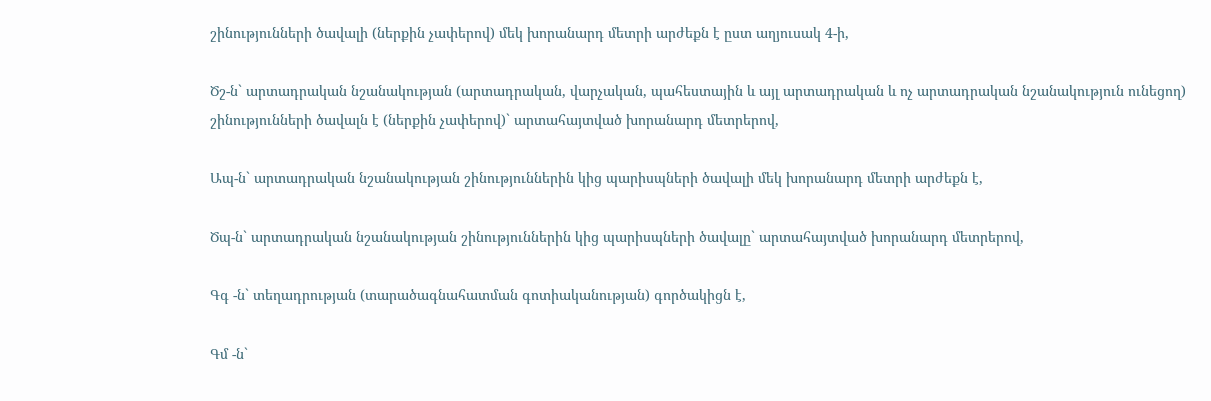շինությունների ծավալի (ներքին չափերով) մեկ խորանարդ մետրի արժեքն է ըստ աղյուսակ 4-ի,

Ծշ-ն` արտադրական նշանակության (արտադրական, վարչական, պահեստային և այլ արտադրական և ոչ արտադրական նշանակություն ունեցող) շինությունների ծավալն է (ներքին չափերով)` արտահայտված խորանարդ մետրերով,

Ապ-ն` արտադրական նշանակության շինություններին կից պարիսպների ծավալի մեկ խորանարդ մետրի արժեքն է,

Ծպ-ն` արտադրական նշանակության շինություններին կից պարիսպների ծավալը` արտահայտված խորանարդ մետրերով,

Գգ -ն` տեղադրության (տարածագնահատման գոտիականության) գործակիցն է,

Գմ -ն`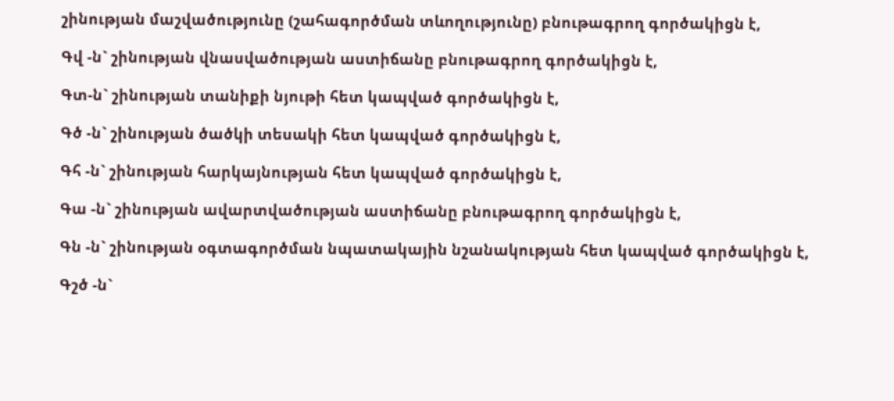շինության մաշվածությունը (շահագործման տևողությունը) բնութագրող գործակիցն է,

Գվ -ն` շինության վնասվածության աստիճանը բնութագրող գործակիցն է,

Գտ-ն` շինության տանիքի նյութի հետ կապված գործակիցն է,

Գծ -ն` շինության ծածկի տեսակի հետ կապված գործակիցն է,

Գհ -ն` շինության հարկայնության հետ կապված գործակիցն է,

Գա -ն` շինության ավարտվածության աստիճանը բնութագրող գործակիցն է,

Գն -ն` շինության օգտագործման նպատակային նշանակության հետ կապված գործակիցն է,

Գշծ -ն`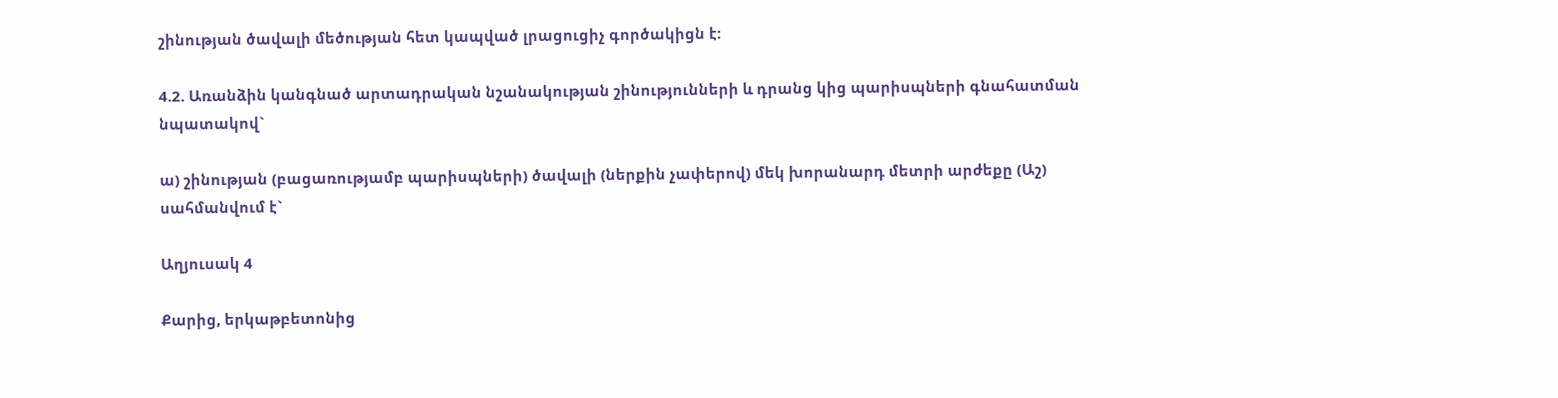շինության ծավալի մեծության հետ կապված լրացուցիչ գործակիցն է:

4.2. Առանձին կանգնած արտադրական նշանակության շինությունների և դրանց կից պարիսպների գնահատման նպատակով`

ա) շինության (բացառությամբ պարիսպների) ծավալի (ներքին չափերով) մեկ խորանարդ մետրի արժեքը (Աշ) սահմանվում է`

Աղյուսակ 4

Քարից, երկաթբետոնից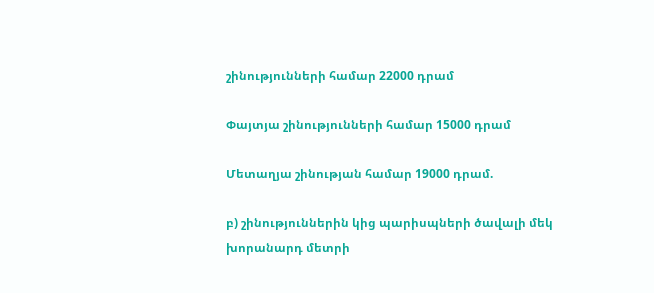շինությունների համար 22000 դրամ

Փայտյա շինությունների համար 15000 դրամ

Մետաղյա շինության համար 19000 դրամ.

բ) շինություններին կից պարիսպների ծավալի մեկ խորանարդ մետրի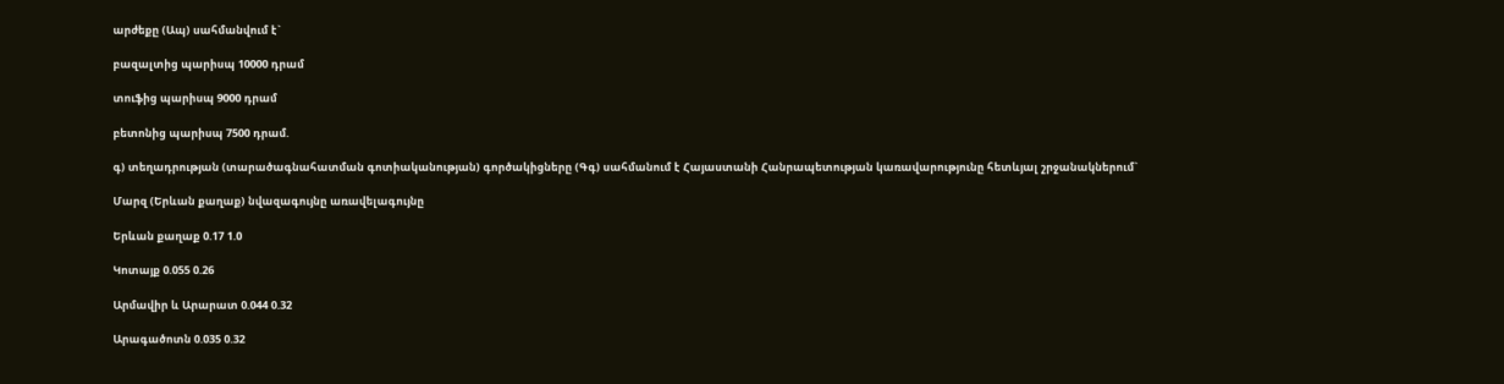արժեքը (Ապ) սահմանվում է`

բազալտից պարիսպ 10000 դրամ

տուֆից պարիսպ 9000 դրամ

բետոնից պարիսպ 7500 դրամ.

գ) տեղադրության (տարածագնահատման գոտիականության) գործակիցները (Գգ) սահմանում է Հայաստանի Հանրապետության կառավարությունը հետևյալ շրջանակներում`

Մարզ (Երևան քաղաք) նվազագույնը առավելագույնը

Երևան քաղաք 0.17 1.0

Կոտայք 0.055 0.26

Արմավիր և Արարատ 0.044 0.32

Արագածոտն 0.035 0.32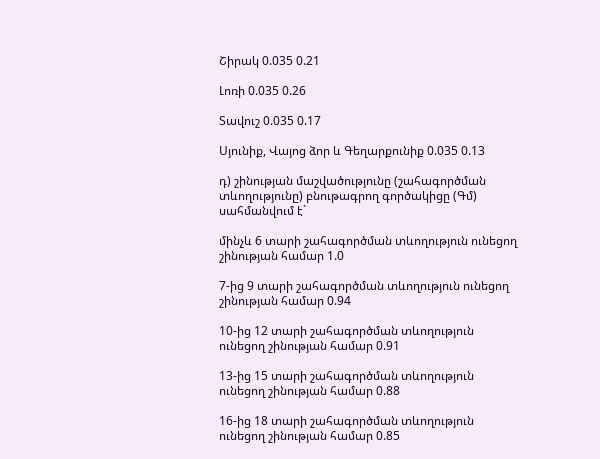Շիրակ 0.035 0.21

Լոռի 0.035 0.26

Տավուշ 0.035 0.17

Սյունիք, Վայոց ձոր և Գեղարքունիք 0.035 0.13

դ) շինության մաշվածությունը (շահագործման տևողությունը) բնութագրող գործակիցը (Գմ) սահմանվում է`

մինչև 6 տարի շահագործման տևողություն ունեցող շինության համար 1.0

7-ից 9 տարի շահագործման տևողություն ունեցող շինության համար 0.94

10-ից 12 տարի շահագործման տևողություն ունեցող շինության համար 0.91

13-ից 15 տարի շահագործման տևողություն ունեցող շինության համար 0.88

16-ից 18 տարի շահագործման տևողություն ունեցող շինության համար 0.85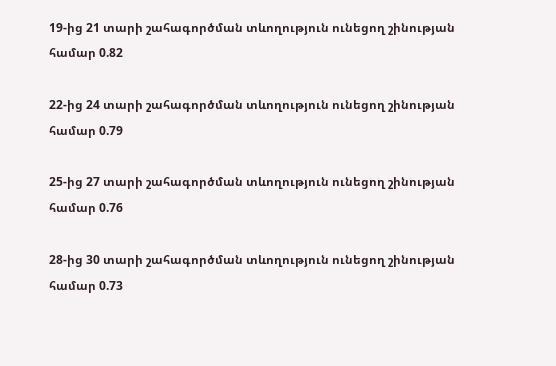19-ից 21 տարի շահագործման տևողություն ունեցող շինության համար 0.82

22-ից 24 տարի շահագործման տևողություն ունեցող շինության համար 0.79

25-ից 27 տարի շահագործման տևողություն ունեցող շինության համար 0.76

28-ից 30 տարի շահագործման տևողություն ունեցող շինության համար 0.73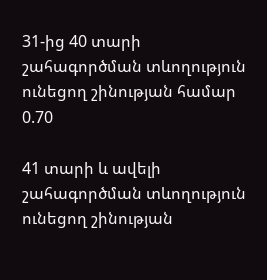31-ից 40 տարի շահագործման տևողություն ունեցող շինության համար 0.70

41 տարի և ավելի շահագործման տևողություն ունեցող շինության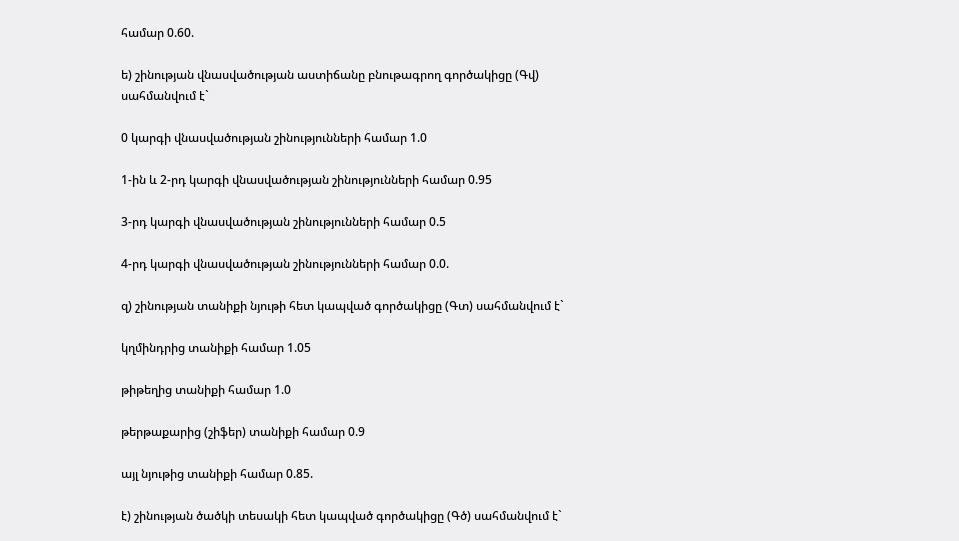համար 0.60.

ե) շինության վնասվածության աստիճանը բնութագրող գործակիցը (Գվ) սահմանվում է`

0 կարգի վնասվածության շինությունների համար 1.0

1-ին և 2-րդ կարգի վնասվածության շինությունների համար 0.95

3-րդ կարգի վնասվածության շինությունների համար 0.5

4-րդ կարգի վնասվածության շինությունների համար 0.0.

զ) շինության տանիքի նյութի հետ կապված գործակիցը (Գտ) սահմանվում է`

կղմինդրից տանիքի համար 1.05

թիթեղից տանիքի համար 1.0

թերթաքարից (շիֆեր) տանիքի համար 0.9

այլ նյութից տանիքի համար 0.85.

է) շինության ծածկի տեսակի հետ կապված գործակիցը (Գծ) սահմանվում է`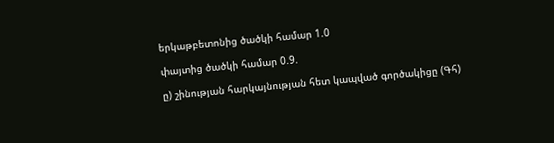երկաթբետոնից ծածկի համար 1.0

փայտից ծածկի համար 0.9.

ը) շինության հարկայնության հետ կապված գործակիցը (Գհ)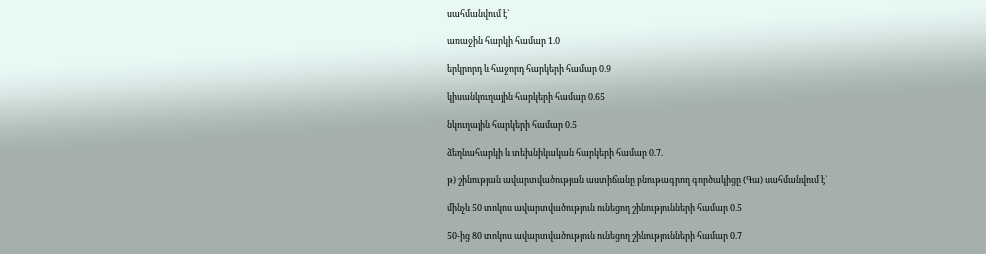սահմանվում է`

առաջին հարկի համար 1.0

երկրորդ և հաջորդ հարկերի համար 0.9

կիսանկուղային հարկերի համար 0.65

նկուղային հարկերի համար 0.5

ձեղնահարկի և տեխնիկական հարկերի համար 0.7.

թ) շինության ավարտվածության աստիճանը բնութագրող գործակիցը (Գա) սահմանվում է`

մինչև 50 տոկոս ավարտվածություն ունեցող շինությունների համար 0.5

50-ից 80 տոկոս ավարտվածություն ունեցող շինությունների համար 0.7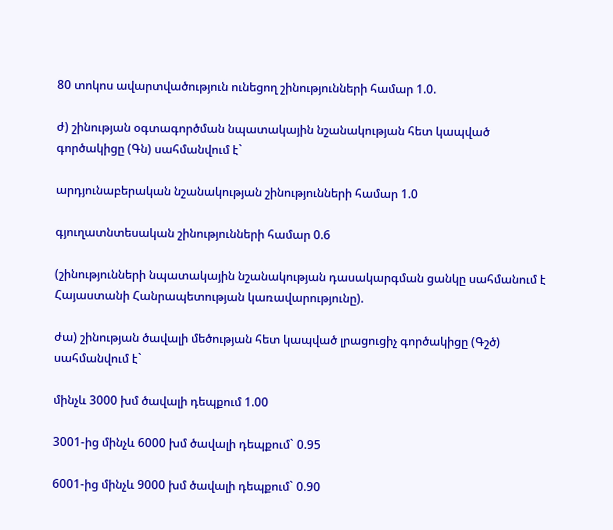80 տոկոս ավարտվածություն ունեցող շինությունների համար 1.0.

ժ) շինության օգտագործման նպատակային նշանակության հետ կապված գործակիցը (Գն) սահմանվում է`

արդյունաբերական նշանակության շինությունների համար 1.0

գյուղատնտեսական շինությունների համար 0.6

(շինությունների նպատակային նշանակության դասակարգման ցանկը սահմանում է Հայաստանի Հանրապետության կառավարությունը).

ժա) շինության ծավալի մեծության հետ կապված լրացուցիչ գործակիցը (Գշծ) սահմանվում է`

մինչև 3000 խմ ծավալի դեպքում 1.00

3001-ից մինչև 6000 խմ ծավալի դեպքում` 0.95

6001-ից մինչև 9000 խմ ծավալի դեպքում` 0.90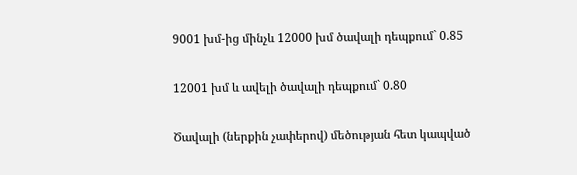9001 խմ-ից մինչև 12000 խմ ծավալի դեպքում` 0.85

12001 խմ և ավելի ծավալի դեպքում` 0.80

Ծավալի (ներքին չափերով) մեծության հետ կապված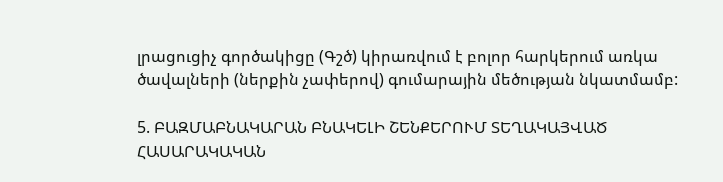լրացուցիչ գործակիցը (Գշծ) կիրառվում է բոլոր հարկերում առկա ծավալների (ներքին չափերով) գումարային մեծության նկատմամբ:

5. ԲԱԶՄԱԲՆԱԿԱՐԱՆ ԲՆԱԿԵԼԻ ՇԵՆՔԵՐՈՒՄ ՏԵՂԱԿԱՅՎԱԾ ՀԱՍԱՐԱԿԱԿԱՆ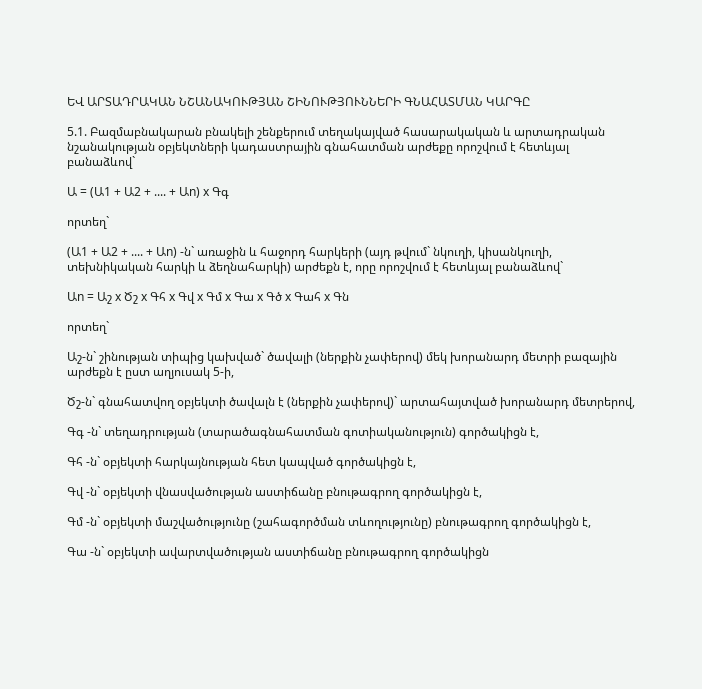ԵՎ ԱՐՏԱԴՐԱԿԱՆ ՆՇԱՆԱԿՈՒԹՅԱՆ ՇԻՆՈՒԹՅՈՒՆՆԵՐԻ ԳՆԱՀԱՏՄԱՆ ԿԱՐԳԸ

5.1. Բազմաբնակարան բնակելի շենքերում տեղակայված հասարակական և արտադրական նշանակության օբյեկտների կադաստրային գնահատման արժեքը որոշվում է հետևյալ բանաձևով`

Ա = (Ա1 + Ա2 + .... + Աn) x Գգ

որտեղ`

(Ա1 + Ա2 + .... + Աn) -ն` առաջին և հաջորդ հարկերի (այդ թվում` նկուղի, կիսանկուղի, տեխնիկական հարկի և ձեղնահարկի) արժեքն է, որը որոշվում է հետևյալ բանաձևով`

Աn = Աշ x Ծշ x Գհ x Գվ x Գմ x Գա x Գծ x Գահ x Գն

որտեղ`

Աշ-ն` շինության տիպից կախված` ծավալի (ներքին չափերով) մեկ խորանարդ մետրի բազային արժեքն է ըստ աղյուսակ 5-ի,

Ծշ-ն` գնահատվող օբյեկտի ծավալն է (ներքին չափերով)` արտահայտված խորանարդ մետրերով,

Գգ -ն` տեղադրության (տարածագնահատման գոտիականություն) գործակիցն է,

Գհ -ն` օբյեկտի հարկայնության հետ կապված գործակիցն է,

Գվ -ն` օբյեկտի վնասվածության աստիճանը բնութագրող գործակիցն է,

Գմ -ն` օբյեկտի մաշվածությունը (շահագործման տևողությունը) բնութագրող գործակիցն է,

Գա -ն` օբյեկտի ավարտվածության աստիճանը բնութագրող գործակիցն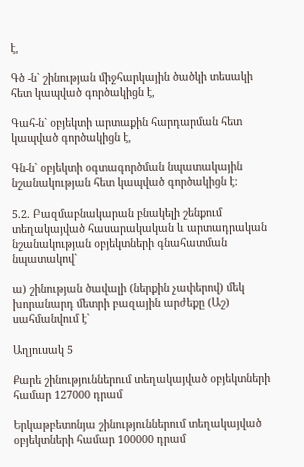է,

Գծ -ն` շինության միջհարկային ծածկի տեսակի հետ կապված գործակիցն է,

Գահ-ն` օբյեկտի արտաքին հարդարման հետ կապված գործակիցն է,

Գն-ն` օբյեկտի օգտագործման նպատակային նշանակության հետ կապված գործակիցն է:

5.2. Բազմաբնակարան բնակելի շենքում տեղակայված հասարակական և արտադրական նշանակության օբյեկտների գնահատման նպատակով`

ա) շինության ծավալի (ներքին չափերով) մեկ խորանարդ մետրի բազային արժեքը (Աշ) սահմանվում է`

Աղյուսակ 5

Քարե շինություններում տեղակայված օբյեկտների համար 127000 դրամ

Երկաթբետոնյա շինություններում տեղակայված օբյեկտների համար 100000 դրամ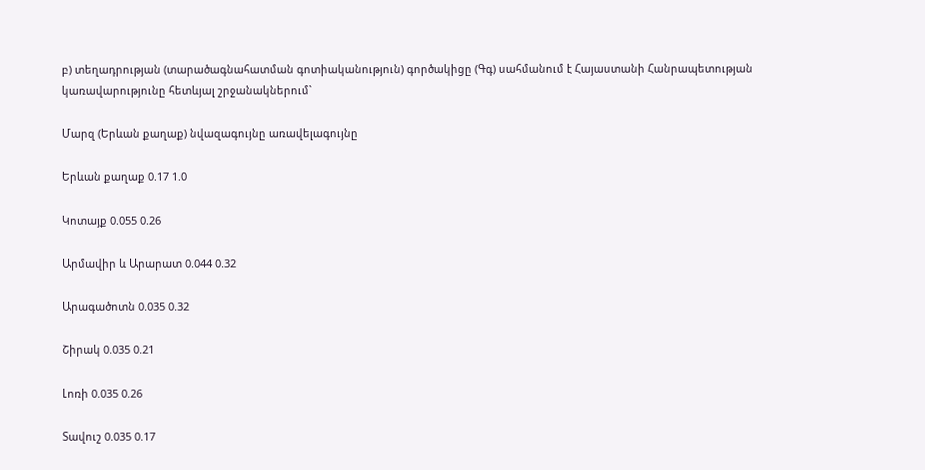բ) տեղադրության (տարածագնահատման գոտիականություն) գործակիցը (Գգ) սահմանում է Հայաստանի Հանրապետության կառավարությունը հետևյալ շրջանակներում`

Մարզ (Երևան քաղաք) նվազագույնը առավելագույնը

Երևան քաղաք 0.17 1.0

Կոտայք 0.055 0.26

Արմավիր և Արարատ 0.044 0.32

Արագածոտն 0.035 0.32

Շիրակ 0.035 0.21

Լոռի 0.035 0.26

Տավուշ 0.035 0.17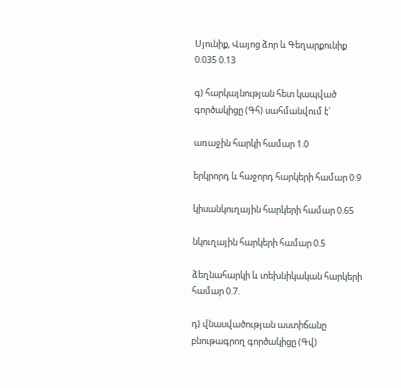Սյունիք, Վայոց ձոր և Գեղարքունիք 0.035 0.13

գ) հարկայնության հետ կապված գործակիցը (Գհ) սահմանվում է`

առաջին հարկի համար 1.0

երկրորդ և հաջորդ հարկերի համար 0.9

կիսանկուղային հարկերի համար 0.65

նկուղային հարկերի համար 0.5

ձեղնահարկի և տեխնիկական հարկերի համար 0.7.

դ) վնասվածության աստիճանը բնութագրող գործակիցը (Գվ)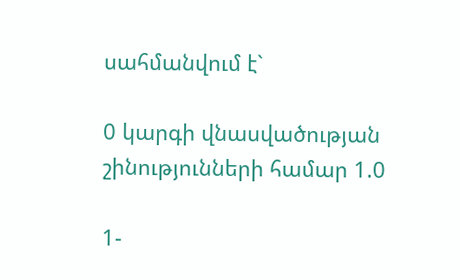սահմանվում է`

0 կարգի վնասվածության շինությունների համար 1.0

1-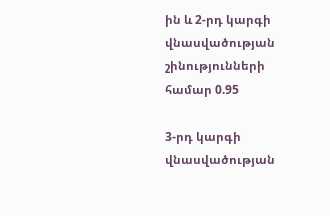ին և 2-րդ կարգի վնասվածության շինությունների համար 0.95

3-րդ կարգի վնասվածության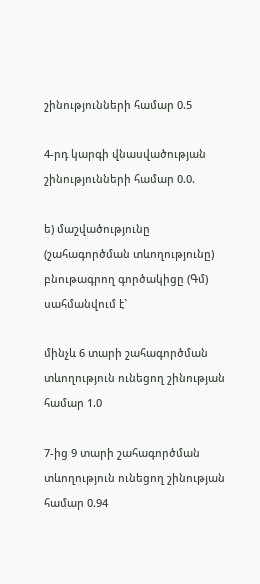շինությունների համար 0.5

4-րդ կարգի վնասվածության շինությունների համար 0.0.

ե) մաշվածությունը (շահագործման տևողությունը) բնութագրող գործակիցը (Գմ) սահմանվում է`

մինչև 6 տարի շահագործման տևողություն ունեցող շինության համար 1.0

7-ից 9 տարի շահագործման տևողություն ունեցող շինության համար 0.94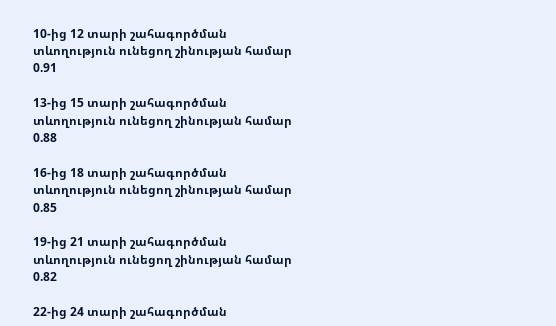10-ից 12 տարի շահագործման տևողություն ունեցող շինության համար 0.91

13-ից 15 տարի շահագործման տևողություն ունեցող շինության համար 0.88

16-ից 18 տարի շահագործման տևողություն ունեցող շինության համար 0.85

19-ից 21 տարի շահագործման տևողություն ունեցող շինության համար 0.82

22-ից 24 տարի շահագործման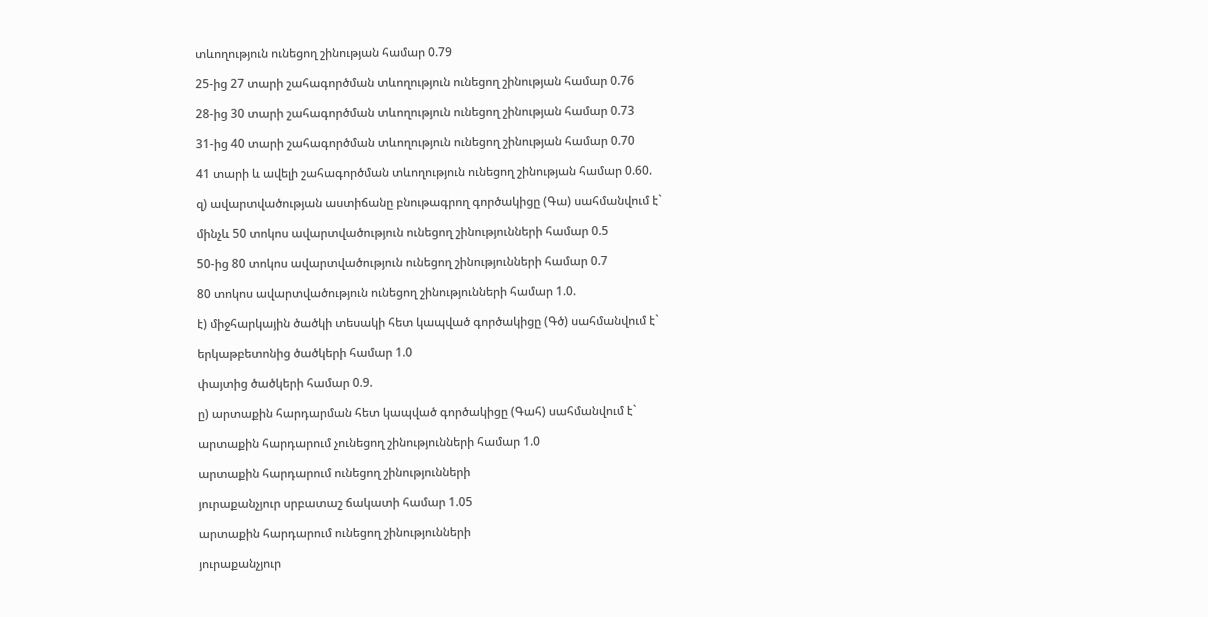տևողություն ունեցող շինության համար 0.79

25-ից 27 տարի շահագործման տևողություն ունեցող շինության համար 0.76

28-ից 30 տարի շահագործման տևողություն ունեցող շինության համար 0.73

31-ից 40 տարի շահագործման տևողություն ունեցող շինության համար 0.70

41 տարի և ավելի շահագործման տևողություն ունեցող շինության համար 0.60.

զ) ավարտվածության աստիճանը բնութագրող գործակիցը (Գա) սահմանվում է`

մինչև 50 տոկոս ավարտվածություն ունեցող շինությունների համար 0.5

50-ից 80 տոկոս ավարտվածություն ունեցող շինությունների համար 0.7

80 տոկոս ավարտվածություն ունեցող շինությունների համար 1.0.

է) միջհարկային ծածկի տեսակի հետ կապված գործակիցը (Գծ) սահմանվում է`

երկաթբետոնից ծածկերի համար 1.0

փայտից ծածկերի համար 0.9.

ը) արտաքին հարդարման հետ կապված գործակիցը (Գահ) սահմանվում է`

արտաքին հարդարում չունեցող շինությունների համար 1.0

արտաքին հարդարում ունեցող շինությունների

յուրաքանչյուր սրբատաշ ճակատի համար 1.05

արտաքին հարդարում ունեցող շինությունների

յուրաքանչյուր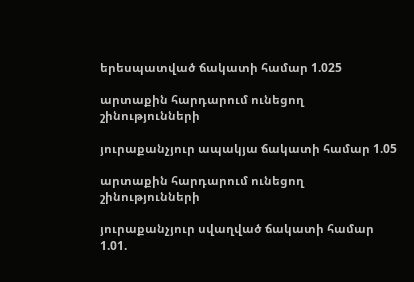երեսպատված ճակատի համար 1.025

արտաքին հարդարում ունեցող շինությունների

յուրաքանչյուր ապակյա ճակատի համար 1.05

արտաքին հարդարում ունեցող շինությունների

յուրաքանչյուր սվաղված ճակատի համար 1.01.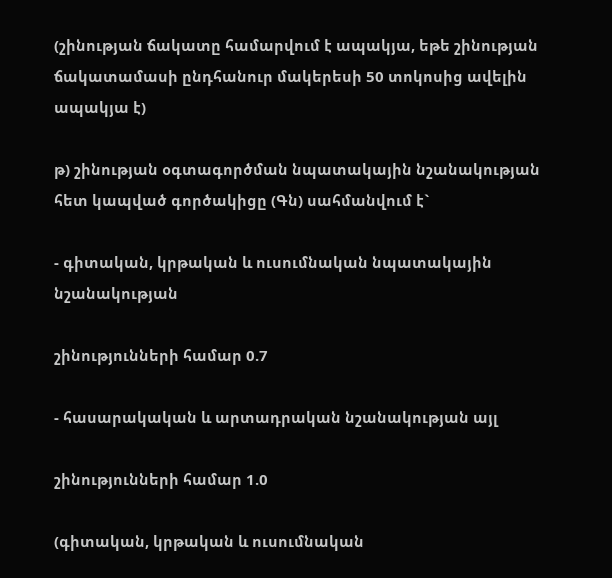(շինության ճակատը համարվում է ապակյա, եթե շինության ճակատամասի ընդհանուր մակերեսի 50 տոկոսից ավելին ապակյա է)

թ) շինության օգտագործման նպատակային նշանակության հետ կապված գործակիցը (Գն) սահմանվում է`

- գիտական, կրթական և ուսումնական նպատակային նշանակության

շինությունների համար 0.7

- հասարակական և արտադրական նշանակության այլ

շինությունների համար 1.0

(գիտական, կրթական և ուսումնական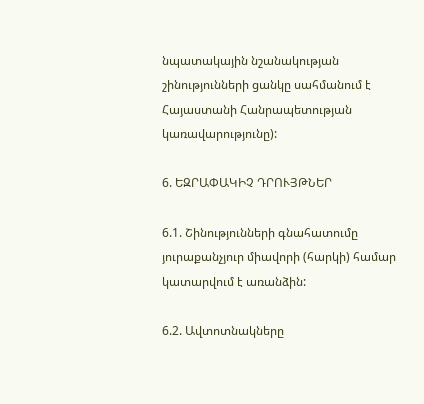նպատակային նշանակության շինությունների ցանկը սահմանում է Հայաստանի Հանրապետության կառավարությունը):

6. ԵԶՐԱՓԱԿԻՉ ԴՐՈՒՅԹՆԵՐ

6.1. Շինությունների գնահատումը յուրաքանչյուր միավորի (հարկի) համար կատարվում է առանձին:

6.2. Ավտոտնակները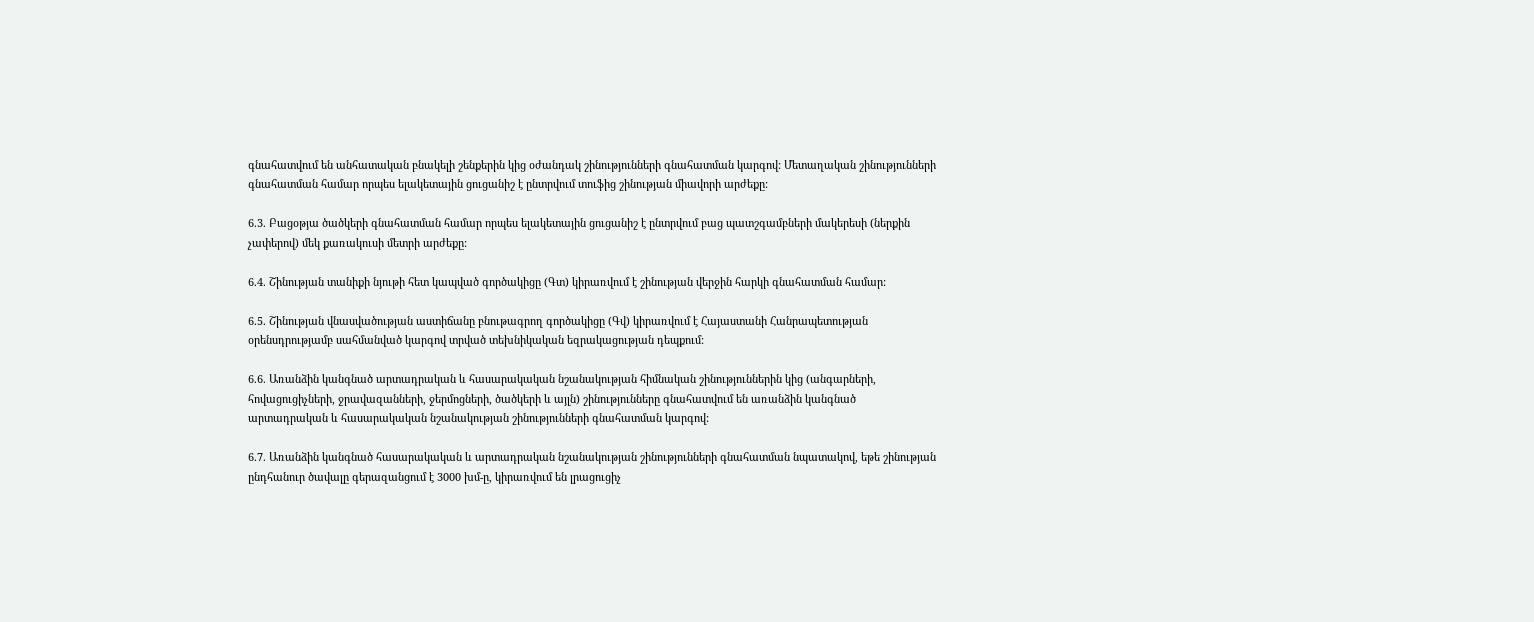գնահատվում են անհատական բնակելի շենքերին կից օժանդակ շինությունների գնահատման կարգով: Մետաղական շինությունների գնահատման համար որպես ելակետային ցուցանիշ է ընտրվում տուֆից շինության միավորի արժեքը:

6.3. Բացօթյա ծածկերի գնահատման համար որպես ելակետային ցուցանիշ է ընտրվում բաց պատշգամբների մակերեսի (ներքին չափերով) մեկ քառակուսի մետրի արժեքը:

6.4. Շինության տանիքի նյութի հետ կապված գործակիցը (Գտ) կիրառվում է շինության վերջին հարկի գնահատման համար:

6.5. Շինության վնասվածության աստիճանը բնութագրող գործակիցը (Գվ) կիրառվում է Հայաստանի Հանրապետության օրենսդրությամբ սահմանված կարգով տրված տեխնիկական եզրակացության դեպքում:

6.6. Առանձին կանգնած արտադրական և հասարակական նշանակության հիմնական շինություններին կից (անգարների, հովացուցիչների, ջրավազանների, ջերմոցների, ծածկերի և այլն) շինությունները գնահատվում են առանձին կանգնած արտադրական և հասարակական նշանակության շինությունների գնահատման կարգով:

6.7. Առանձին կանգնած հասարակական և արտադրական նշանակության շինությունների գնահատման նպատակով, եթե շինության ընդհանուր ծավալը գերազանցում է 3000 խմ-ը, կիրառվում են լրացուցիչ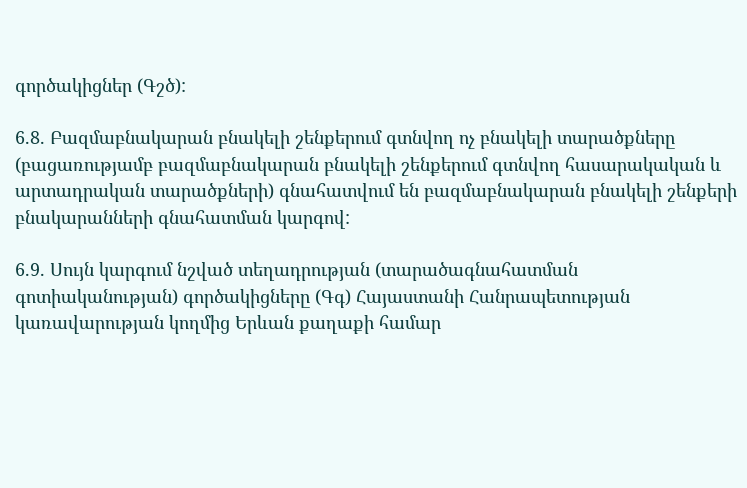գործակիցներ (Գշծ):

6.8. Բազմաբնակարան բնակելի շենքերում գտնվող ոչ բնակելի տարածքները (բացառությամբ բազմաբնակարան բնակելի շենքերում գտնվող հասարակական և արտադրական տարածքների) գնահատվում են բազմաբնակարան բնակելի շենքերի բնակարանների գնահատման կարգով:

6.9. Սույն կարգում նշված տեղադրության (տարածագնահատման գոտիականության) գործակիցները (Գգ) Հայաստանի Հանրապետության կառավարության կողմից Երևան քաղաքի համար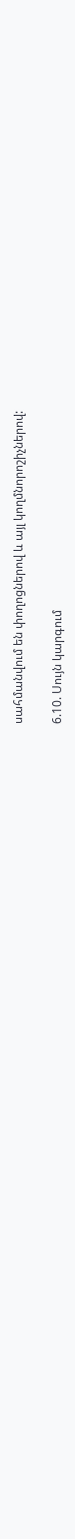սահմանվում են փողոցներով և այլ կողմնորոշիչներով:

6.10. Սույն կարգում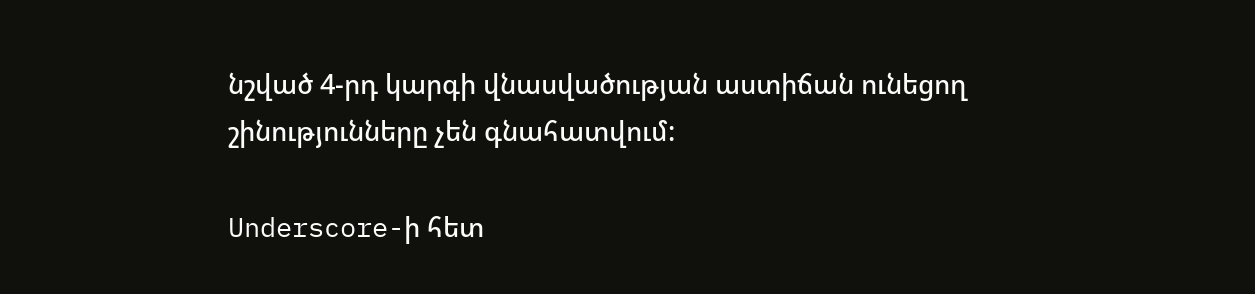նշված 4-րդ կարգի վնասվածության աստիճան ունեցող շինությունները չեն գնահատվում:

Underscore-ի հետ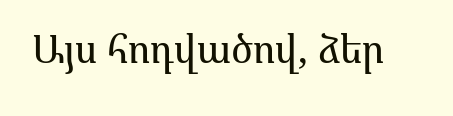Այս հոդվածով, ձեր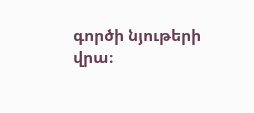գործի նյութերի վրա։